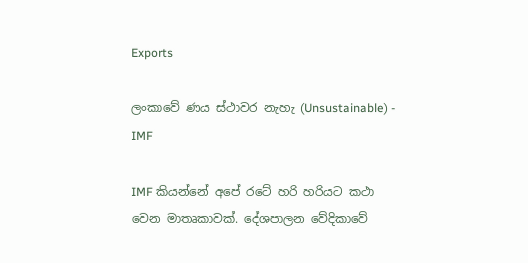Exports

ලංකාවේ ණය ස්ථාවර නැහැ (Unsustainable) - IMF

IMF කියන්නේ අපේ රටේ හරි හරියට කථා වෙන මාතෘකාවක්. දේශපාලන වේදිකාවේ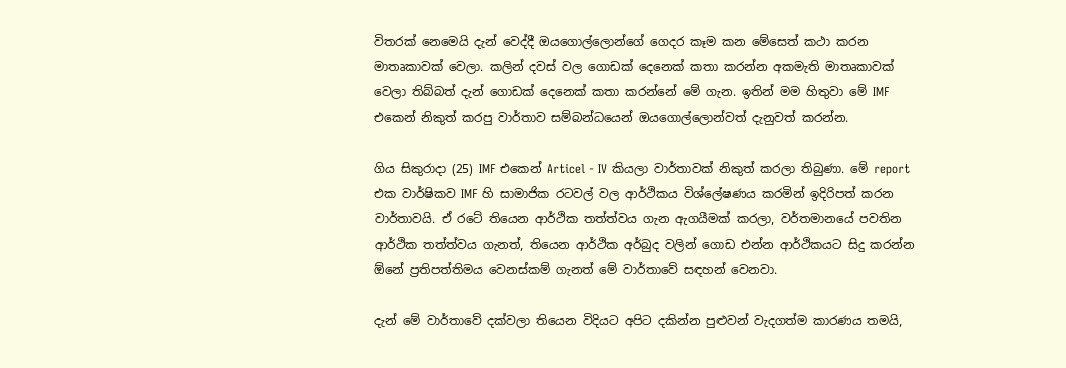විතරක් නෙමෙයි දැන් වෙද්දී ඔයගොල්ලොන්ගේ ගෙදර කෑම කන මේසෙත් කථා කරන මාතෘකාවක් වෙලා. කලින් දවස් වල ගොඩක් දෙනෙක් කතා කරන්න අකමැති මාතෘකාවක් වෙලා තිබ්බත් දැන් ගොඩක් දෙනෙක් කතා කරන්නේ මේ ගැන. ඉතින් මම හිතුවා මේ IMF එකෙන් නිකුත් කරපු වාර්තාව සම්බන්ධයෙන් ඔයගොල්ලොන්වත් දැනුවත් කරන්න.

ගිය සිකුරාදා (25) IMF එකෙන් Articel - IV කියලා වාර්තාවක් නිකුත් කරලා තිබුණා. මේ report එක වාර්ෂිකව IMF හි සාමාජික රටවල් වල ආර්ථිකය විශ්ලේෂණය කරමින් ඉදිරිපත් කරන වාර්තාවයි. ඒ රටේ තියෙන ආර්ථික තත්ත්වය ගැන ඇගයීමක් කරලා, වර්තමානයේ පවතින ආර්ථික තත්ත්වය ගැනත්, තියෙන ආර්ථික අර්බුද වලින් ගොඩ එන්න ආර්ථිකයට සිදු කරන්න ඕනේ ප්‍රතිපත්තිමය වෙනස්කම් ගැනත් මේ වාර්තාවේ සඳහන් වෙනවා.

දැන් මේ වාර්තාවේ දක්වලා තියෙන විදියට අපිට දකින්න පුළුවන් වැදගත්ම කාරණය තමයි,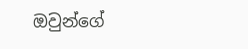ඔවුන්ගේ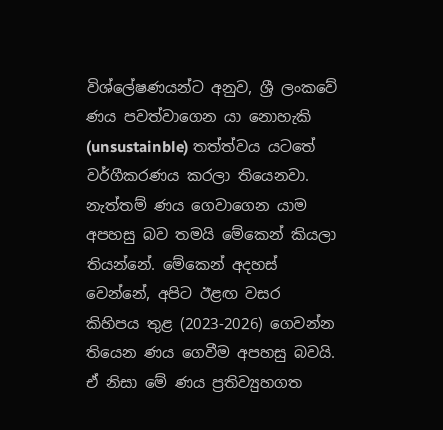විශ්ලේෂණයන්ට අනුව, ශ්‍රී ලංකවේ ණය පවත්වාගෙන යා නොහැකි (unsustainble) තත්ත්වය යටතේ වර්ගීකරණය කරලා තියෙනවා. නැත්තම් ණය ගෙවාගෙන යාම අපහසු බව තමයි මේකෙන් කියලා තියන්නේ. මේකෙන් අදහස් වෙන්නේ, අපිට ඊළඟ වසර කිහිපය තුළ (2023-2026) ගෙවන්න තියෙන ණය ගෙවීම අපහසු බවයි. ඒ නිසා මේ ණය ප්‍රතිව්‍යුහගත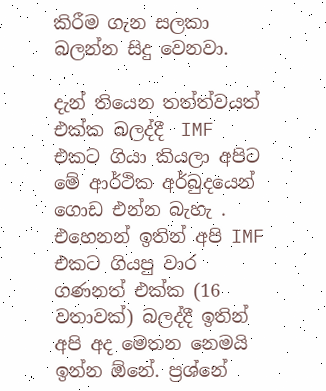කිරීම ගැන සලකා බලන්න සිදු වෙනවා.

දැන් තියෙන තත්ත්වයත් එක්ක බලද්දී  IMF එකට ගියා කියලා අපිට මේ ආර්ථික අර්බුදයෙන් ගොඩ එන්න බැහැ . එහෙනන් ඉතින් අපි IMF එකට ගියපු වාර ගණනත් එක්ක (16 වතාවක්) බලද්දී ඉතින් අපි අද මෙතන නෙමයි ඉන්න ඕනේ. ප්‍රශ්නේ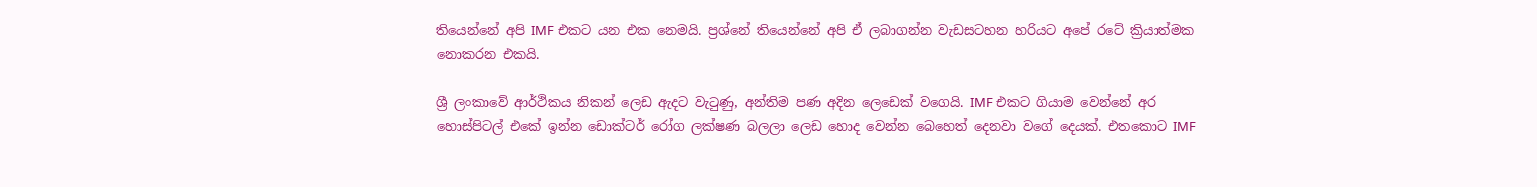තියෙන්නේ අපි IMF එකට යන එක නෙමයි. ප්‍රශ්නේ තියෙන්නේ අපි ඒ ලබාගන්න වැඩසටහන හරියට අපේ රටේ ක්‍රියාත්මක නොකරන එකයි.

ශ්‍රී ලංකාවේ ආර්ථිකය නිකන් ලෙඩ ඇදට වැටුණු, අන්තිම පණ අදින ලෙඩෙක් වගෙයි. IMF එකට ගියාම වෙන්නේ අර හොස්පිටල් එකේ ඉන්න ඩොක්ටර් රෝග ලක්ෂණ බලලා ලෙඩ හොද වෙන්න බෙහෙත් දෙනවා වගේ දෙයක්. එතකොට IMF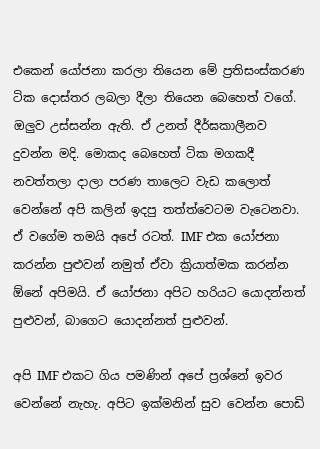එකෙන් යෝජනා කරලා තියෙන මේ ප්‍රතිසංස්කරණ ටික දොස්තර ලබලා දීලා තියෙන බෙහෙත් වගේ. ඔලුව උස්සන්න ඇති. ඒ උනත් දීර්ඝකාලීනව දුවන්න මදි. මොකද බෙහෙත් ටික මගකදී නවත්තලා දාලා පරණ තාලෙට වැඩ කලොත් වෙන්නේ අපි කලින් ඉදපු තත්ත්වෙටම වැටෙනවා. ඒ වගේම තමයි අපේ රටත්. IMF එක යෝජනා කරන්න පුළුවන් නමුත් ඒවා ක්‍රියාත්මක කරන්න ඕනේ අපිමයි. ඒ යෝජනා අපිට හරියට යොදන්නත් පුළුවන්, බාගෙට යොදන්නත් පුළුවන්.

අපි IMF එකට ගිය පමණින් අපේ ප්‍රශ්නේ ඉවර වෙන්නේ නැහැ. අපිට ඉක්මනින් සුව වෙන්න පොඩි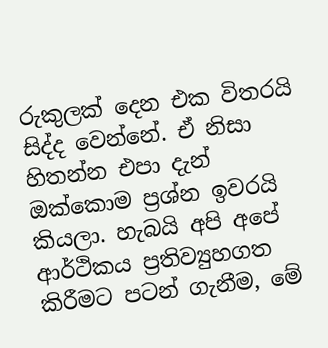රුකුලක් දෙන එක විතරයි සිද්ද වෙන්නේ. ඒ නිසා හිතන්න එපා දැන් ඔක්කොම ප්‍රශ්න ඉවරයි කියලා. හැබයි අපි අපේ ආර්ථිකය ප්‍රතිව්‍යුහගත කිරීමට පටන් ගැනීම, මේ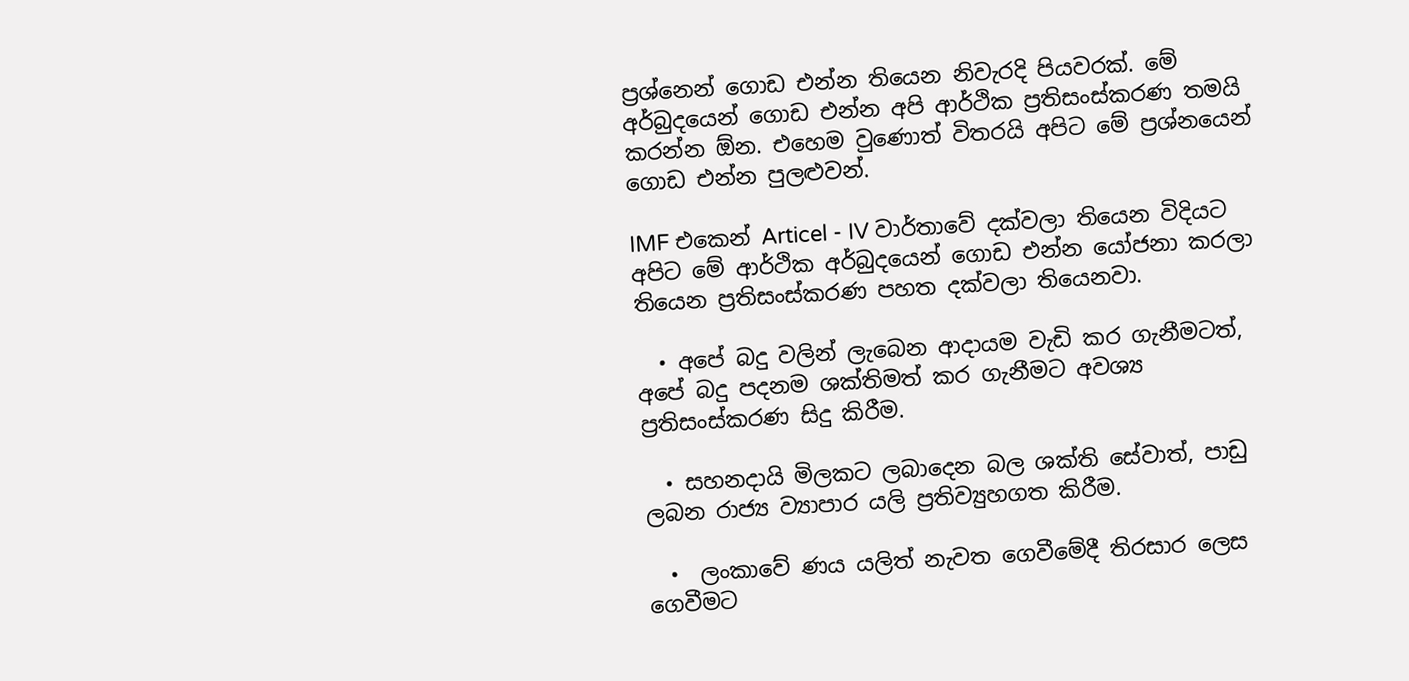ප්‍රශ්නෙන් ගොඩ එන්න තියෙන නිවැරදි පියවරක්. මේ අර්බුදයෙන් ගොඩ එන්න අපි ආර්ථික ප්‍රතිසංස්කරණ තමයි කරන්න ඕන. එහෙම වුණොත් විතරයි අපිට මේ ප්‍රශ්නයෙන් ගොඩ එන්න පුලළුවන්.

IMF එකෙන් Articel - IV වාර්තාවේ දක්වලා තියෙන විදියට අපිට මේ ආර්ථික අර්බුදයෙන් ගොඩ එන්න යෝජනා කරලා තියෙන ප්‍රතිසංස්කරණ පහත දක්වලා තියෙනවා.

  • අපේ බදු වලින් ලැබෙන ආදායම වැඩි කර ගැනීමටත්, අපේ බදු පදනම ශක්තිමත් කර ගැනීමට අවශ්‍ය ප්‍රතිසංස්කරණ සිදු කිරීම.

  • සහනදායි මිලකට ලබාදෙන බල ශක්ති සේවාත්, පාඩු ලබන රාජ්‍ය ව්‍යාපාර යලි ප්‍රතිව්‍යුහගත කිරීම.

  •  ලංකාවේ ණය යලිත් නැවත ගෙවීමේදී තිරසාර ලෙස ගෙවීමට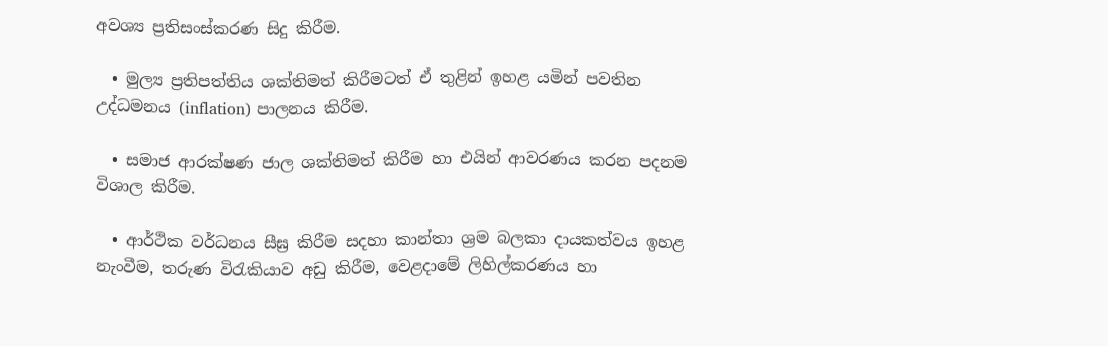අවශ්‍ය ප්‍රතිසංස්කරණ සිදු කිරීම.

  • මුල්‍ය ප්‍රතිපත්තිය ශක්තිමත් කිරීමටත් ඒ තුළින් ඉහළ යමින් පවතින උද්ධමනය (inflation) පාලනය කිරීම.

  • සමාජ ආරක්ෂණ ජාල ශක්තිමත් කිරීම හා එයින් ආවරණය කරන පදනම විශාල කිරීම.

  • ආර්ථික වර්ධනය සීඝ්‍ර කිරීම සදහා කාන්තා ශ්‍රම බලකා දායකත්වය ඉහළ නැංවීම, තරුණ විරැකියාව අඩු කිරීම, වෙළදාමේ ලිහිල්කරණය හා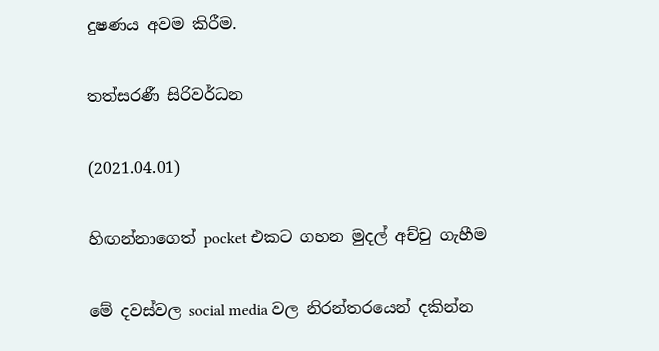දුෂණය අවම කිරීම.

තත්සරණී සිරිවර්ධන

(2021.04.01)

හිඟන්නාගෙත් pocket එකට ගහන මුදල් අච්චු ගැහීම

මේ දවස්වල social media වල නිරන්තරයෙන් දකින්න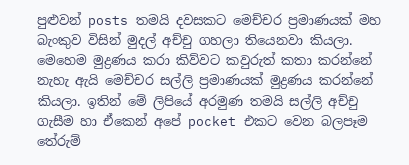පුළුවන් posts තමයි දවසකට මෙච්චර ප්‍රමාණයක් මහ බැංකුව විසින් මුදල් අච්චු ගහලා තියෙනවා කියලා. මෙහෙම මුද්‍රණය කරා කිව්වට කවුරුත් කතා කරන්නේ නැහැ ඇයි මෙච්චර සල්ලි ප්‍රමාණයක් මුද්‍රණය කරන්නේ කියලා. ඉතින් මේ ලිපියේ අරමුණ තමයි සල්ලි අච්චු ගැසීම හා ඒකෙන් අපේ pocket එකට වෙන බලපෑම තේරුම්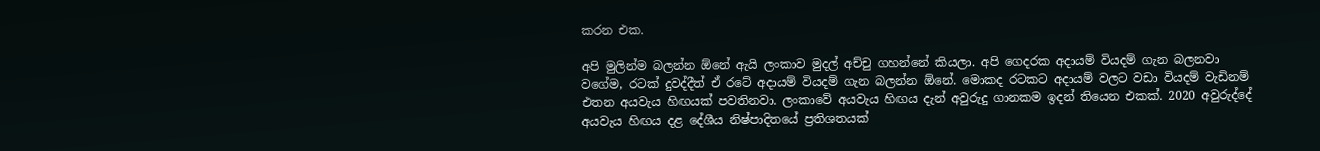කරන එක.

අපි මුලින්ම බලන්න ඕනේ ඇයි ලංකාව මුදල් අච්චු ගහන්නේ කියලා. අපි ගෙදරක අදායම් වියදම් ගැන බලනවා වගේම, රටක් දුවද්දීත් ඒ රටේ අදායම් වියදම් ගැන බලන්න ඕනේ. මොකද රටකට අදායම් වලට වඩා වියදම් වැඩිනම් එතන අයවැය හිඟයක් පවතිනවා. ලංකාවේ අයවැය හිඟය දැන් අවුරුදු ගානකම ඉදන් තියෙන එකක්. 2020 අවුරුද්දේ අයවැය හිඟය දළ දේශීය නිෂ්පාදිතයේ ප්‍රතිශතයක්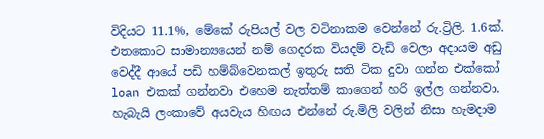විදියට 11.1%, මේකේ රුපියල් වල වටිනාකම වෙන්නේ රු.ට්‍රිලි. 1.6ක්. එතකොට සාමාන්‍යයෙන් නම් ගෙදරක වියදම් වැඩි වෙලා අදායම අඩු වෙද්දී ආයේ පඩි හම්බ්වෙනකල් ඉතුරු සති ටික දුවා ගන්න එක්කෝ loan එකක් ගන්නවා එහෙම නැත්තම් කාගෙන් හරි ඉල්ල ගන්නවා. හැබැයි ලංකාවේ අයවැය හිඟය එන්නේ රු.මිලි වලින් නිසා හැමදාම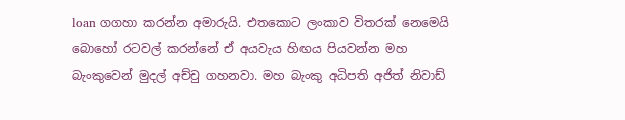loan ගගහා කරන්න අමාරුයි. එතකොට ලංකාව විතරක් නෙමෙයි බොහෝ රටවල් කරන්නේ ඒ අයවැය හිඟය පියවන්න මහ බැංකුවෙන් මුදල් අච්චු ගහනවා. මහ බැංකු අධිපති අජිත් නිවාඩ්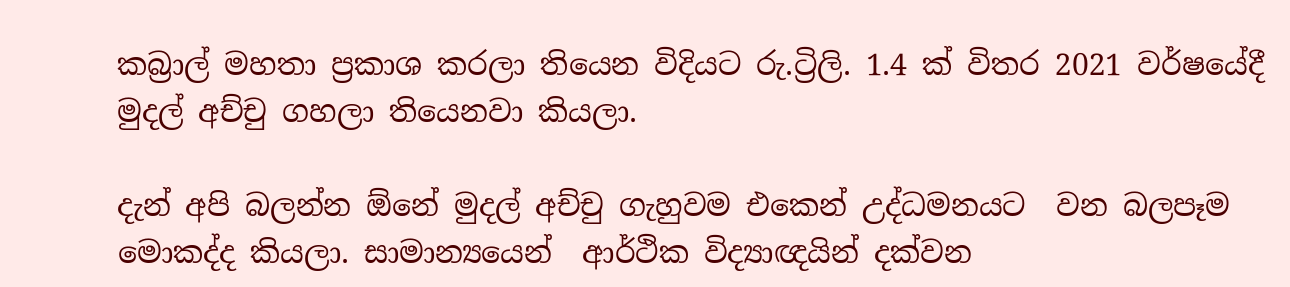කබ්‍රාල් මහතා ප්‍රකාශ කරලා තියෙන විදියට රු.ට්‍රිලි. 1.4 ක් විතර 2021 වර්ෂයේදී මුදල් අච්චු ගහලා තියෙනවා කියලා.

දැන් අපි බලන්න ඕනේ මුදල් අච්චු ගැහුවම එකෙන් උද්ධමනයට  වන බලපෑම මොකද්ද කියලා. සාමාන්‍යයෙන්  ආර්ථික විද්‍යාඥයින් දක්වන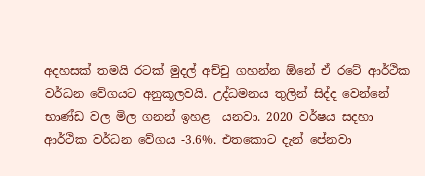අදහසක් තමයි රටක් මුදල් අච්චු ගහන්න ඕනේ ඒ රටේ ආර්ථික වර්ධන වේගයට අනුකූලවයි. උද්ධමනය තුලින් සිද්ද වෙන්නේ භාණ්ඩ වල මිල ගනන් ඉහළ  යනවා. 2020 වර්ෂය සදහා ආර්ථික වර්ධන වේගය -3.6%. එතකොට දැන් පේනවා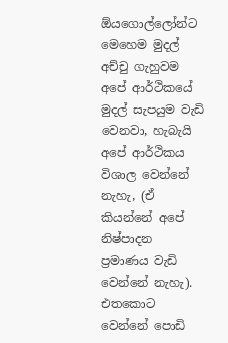ඕයගොල්ලෝන්ට මෙහෙම මුදල් අච්චු ගැහුවම අපේ ආර්ථිකයේ මුදල් සැපයුම වැඩි වෙනවා, හැබැයි අපේ ආර්ථිකය විශාල වෙන්නේ නැහැ, (ඒ කියන්නේ අපේ නිෂ්පාදන ප්‍රමාණය වැඩි වෙන්නේ නැහැ). එතකොට වෙන්නේ පොඩි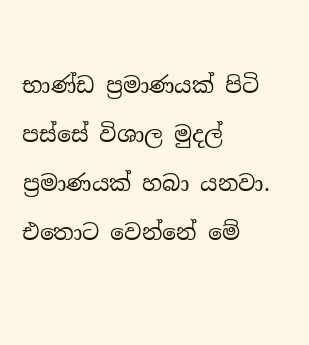භාණ්ඩ ප්‍රමාණයක් පිටි පස්සේ විශාල මුදල් ප්‍රමාණයක් හබා යනවා. එතොට වෙන්නේ මේ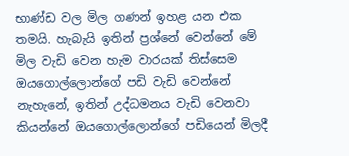භාණ්ඩ වල මිල ගණන් ඉහළ යන එක තමයි. හැබැයි ඉතින් ප්‍රශ්නේ වෙන්නේ මේ මිල වැඩි වෙන හැම වාරයක් තිස්සෙම ඔයගොල්ලොන්ගේ පඩි වැඩි වෙන්නේ නැහැනේ, ඉතින් උද්ධමනය වැඩි වෙනවා කියන්නේ ඔයගොල්ලොන්ගේ පඩියෙන් මිලදී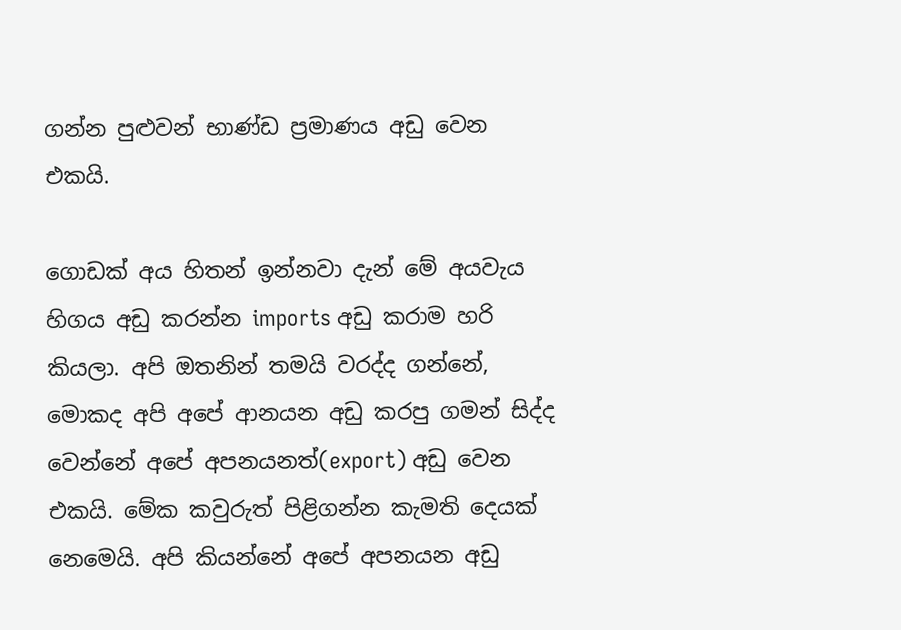ගන්න පුළුවන් භාණ්ඩ ප්‍රමාණය අඩු වෙන එකයි.

ගොඩක් අය හිතන් ඉන්නවා දැන් මේ අයවැය හිගය අඩු කරන්න imports අඩු කරාම හරි කියලා. අපි ඔතනින් තමයි වරද්ද ගන්නේ, මොකද අපි අපේ ආනයන අඩු කරපු ගමන් සිද්ද වෙන්නේ අපේ අපනයනත්(export) අඩු වෙන එකයි. මේක කවුරුත් පිළිගන්න කැමති දෙයක් නෙමෙයි. අපි කියන්නේ අපේ අපනයන අඩු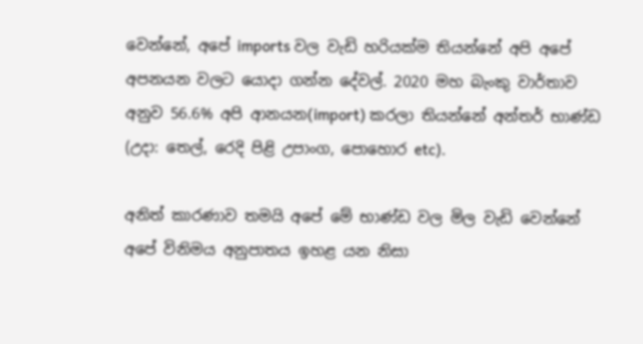වෙන්නේ, අපේ imports වල වැඩි හරියක්ම තියන්නේ අපි අපේ අපනයන වලට යොදා ගන්න දේවල්. 2020 මහ බැංකු වාර්තාව අනුව 56.6% අපි ආනයන(import) කරලා තියන්නේ අන්තර් භාණ්ඩ (උදා: තෙල්, රෙදි පිළි උපාංග, පොහොර etc).

අනිත් කාරණාව තමයි අපේ මේ භාණ්ඩ වල මිල වැඩි වෙන්නේ අපේ විනිමය අනුපාතය ඉහළ යන නිසා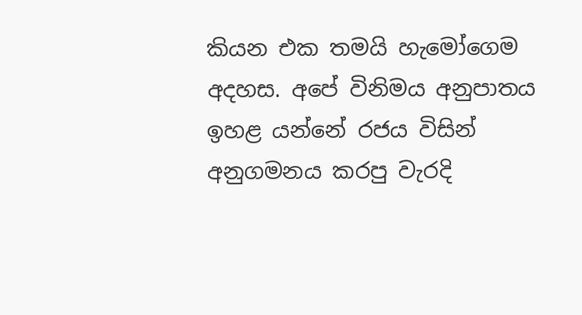කියන එක තමයි හැමෝගෙම අදහස. අපේ විනිමය අනුපාතය ඉහළ යන්නේ රජය විසින් අනුගමනය කරපු වැරදි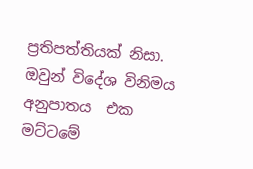ප්‍රතිපත්තියක් නිසා. ඔවුන් විදේශ විනිමය අනුපාතය  එක මට්ටමේ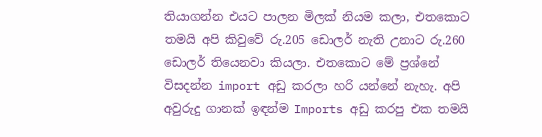තියාගන්න එයට පාලන මිලක් නියම කලා, එතකොට තමයි අපි කිවුවේ රු.205 ඩොලර් නැති උනාට රු.260 ඩොලර් තියෙනවා කියලා. එතකොට මේ ප්‍රශ්නේ විසදන්න import අඩු කරලා හරි යන්නේ නැහැ. අපි අවුරුදු ගානක් ඉඳන්ම Imports අඩු කරපු එක තමයි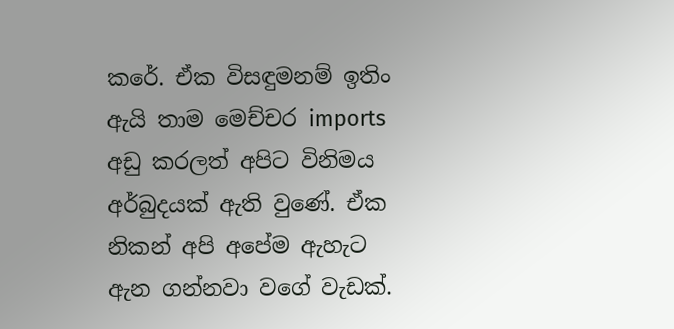කරේ. ඒක විසඳුමනම් ඉතිං ඇයි තාම මෙච්චර imports අඩු කරලත් අපිට විනිමය අර්බුදයක් ඇති වුණේ. ඒක නිකන් අපි අපේම ඇහැට ඇන ගන්නවා වගේ වැඩක්.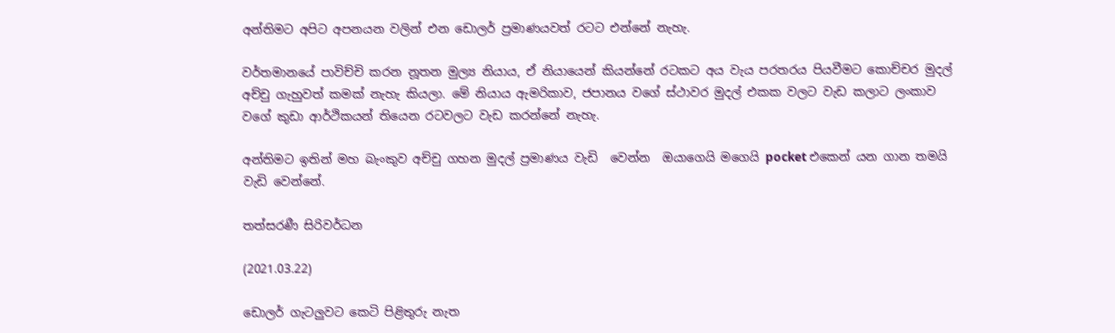අන්තිමට අපිට අපනයන වලින් එන ඩොලර් ප්‍රමාණයවත් රටට එන්නේ නැහැ.

වර්තමානයේ පාවිච්චි කරන නූතන මුල්‍ය නියාය, ඒ නියායෙන් කියන්නේ රටකට අය වැය පරතරය පියවීමට කොච්චර මුදල් අච්චු ගැහුවත් කමක් නැහැ කියලා. මේ නියාය ඇමරිකාව, ජපානය වගේ ස්ථාවර මුදල් එකක වලට වැඩ කලාට ලංකාව වගේ කුඩා ආර්ථිකයන් තියෙන රටවලට වැඩ කරන්නේ නැහැ.

අන්තිමට ඉතින් මහ බැංකුව අච්චු ගහන මුදල් ප්‍රමාණය වැඩි  වෙන්න  ඔයාගෙයි මගෙයි pocket එකෙන් යන ගාන තමයි වැඩි වෙන්නේ.

තත්සරණී සිරිවර්ධන

(2021.03.22)

ඩොලර් ගැටලුවට‌ කෙටි පිළිතුරු නැත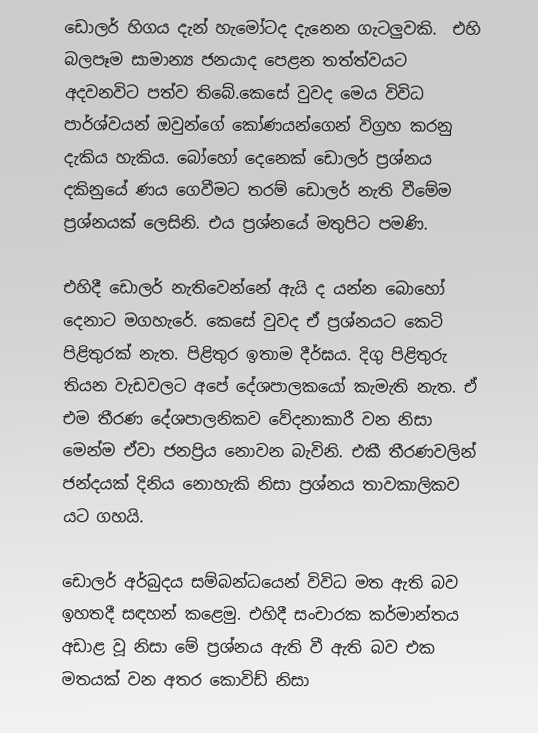ඩොල‌‍ර් හිගය දැන් හැමෝටද දැනෙන ගැටලුවකි.  එහි බලපෑම සාමාන්‍ය ජනයාද පෙළන තත්ත්වයට අදවනවිට පත්ව තිබේ.කෙසේ වුවද මෙය විවිධ පාර්ශ්වයන් ඔවුන්ගේ කෝණයන්ගෙන් විග්‍රහ කරනු දැකිය හැකිය. බෝහෝ දෙනෙක් ඩොලර් ප්‍රශ්නය දකිනුයේ ණය ගෙවීමට තරම් ඩොලර් නැති වීමේම ප්‍රශ්නයක් ලෙසිනි. එය ප්‍රශ්නයේ මතුපිට පමණි.

එහිදී ඩොලර් නැතිවෙන්නේ ඇයි ද යන්න බොහෝ දෙනාට මගහැරේ. කෙසේ වුවද ඒ ප්‍රශ්නයට කෙටි පිළිතුරක් නැත. පිළිතුර ඉතාම දීර්ඝය. දිගු පිළිතුරු තියන වැඩවලට අපේ දේශපාලකයෝ කැමැති නැත. ඒ එම තීරණ දේශපාලනිකව වේදනාකාරී වන නිසා මෙන්ම ඒවා ජනප්‍රිය නොවන බැවිනි. එකී තීරණවලින් ජන්දයක් දිනිය නොහැකි නිසා ප්‍රශ්නය තාවකාලිකව යට ගහයි.

ඩොලර් අර්බුදය සම්බන්ධයෙන් විවිධ මත ඇති බව ඉහතදී සඳහන් කළෙමු. එහිදී සංචාරක කර්මාන්තය අඩාළ වූ නිසා මේ ප්‍රශ්නය ඇති වී ඇති බව එක මතයක් වන අතර කොවිඩ් නිසා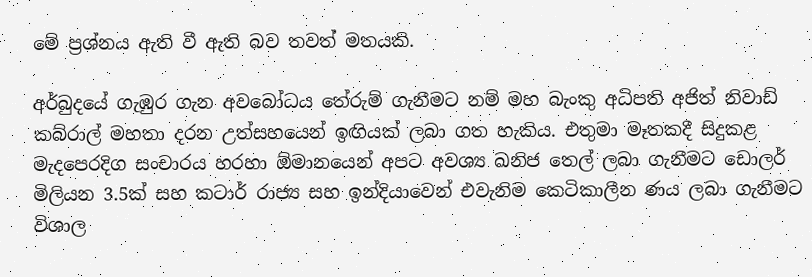මේ ප්‍රශ්නය ඇති වී ඇති බව තවත් මතයකි.

අර්බුදයේ ගැඹුර ගැන අවබෝධය තේරුම් ගැනීමට නම් මහ බැංකු අධිපති අජිත් නිවාඩ් කබ්රාල් මහතා දරන උත්සහයෙන් ඉඟියක් ලබා ගත හැකිය. එතුමා මෑතකදී සිදුකළ මැදපෙරදිග සංචාරය හරහා ඕමානයෙන් අපට අවශ්‍ය ඛනිජ තෙල් ලබා ගැනීමට ඩොලර් මිලියන 3.5ක් සහ කටාර් රාජ්‍ය සහ ඉන්දියාවෙන් එවැනිම කෙටිකාලීන ණය ලබා ගැනීමට විශාල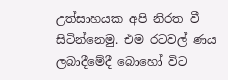උත්සාහයක අපි නිරත වී සිටින්නෙමු. එම රටවල් ණය ලබාදීමේදී බොහෝ විට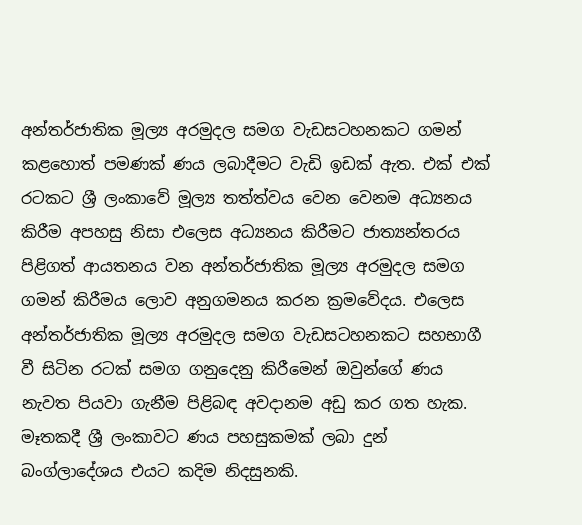අන්තර්ජාතික මූල්‍ය අරමුදල සමග වැඩසටහනකට ගමන් කළහොත් පමණක් ණය ලබාදීමට වැඩි ඉඩක් ඇත. එක් එක් රටකට ශ්‍රී ලංකාවේ මූල්‍ය තත්ත්වය වෙන වෙනම අධ්‍යනය කිරීම අපහසු නිසා එලෙස අධ්‍යනය කිරීමට ජාත්‍යන්තරය පිළිගත් ආයතනය වන අන්තර්ජාතික මූල්‍ය අරමුදල සමග ගමන් කිරීමය ලොව අනුගමනය කරන ක්‍රමවේදය. එලෙස අන්තර්ජාතික මූල්‍ය අරමුදල සමග වැඩසටහනකට සහභාගී වී සිටින රටක් සමග ගනුදෙනු කිරීමෙන් ඔවුන්ගේ ණය නැවත පියවා ගැනීම පිළිබඳ අවදානම අඩු කර ගත හැක. මෑතකදී ශ්‍රී ලංකාවට ණය පහසුකමක් ලබා දුන් බංග්ලාදේශය එයට කදිම නිදසුනකි.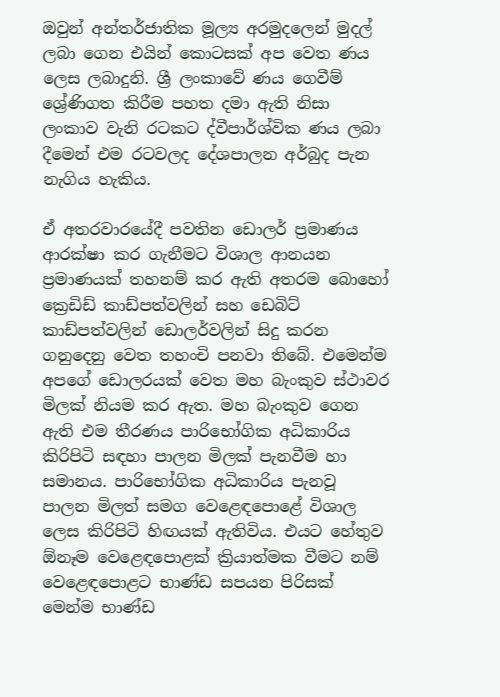ඔවුන් අන්තර්ජාතික මූල්‍ය අරමුදලෙන් මුදල් ලබා ගෙන එයින් කොටසක් අප වෙත ණය ලෙස ලබාදුනි. ශ්‍රී ලංකාවේ ණය ගෙවීම් ශ්‍රේණිගත කිරීම පහත දමා ඇති නිසා ලංකාව වැනි රටකට ද්වීපාර්ශ්වික ණය ලබා දීමෙන් එම රටවලද දේශපාලන අර්බුද පැන නැගිය හැකිය.

ඒ අතරවාරයේදී පවතින ඩොලර් ප්‍රමාණය ආරක්ෂා කර ගැනීමට විශාල ආනයන ප්‍රමාණයක් තහනම් කර ඇති අතරම බොහෝ ක්‍රෙඩිඩ් කාඩ්පත්වලින් සහ ඩෙබිට් කාඩ්පත්වලින් ඩොලර්වලින් සිදු කරන ගනුදෙනු වෙත තහංචි පනවා තිබේ. එමෙන්ම අපගේ ඩොලරයක් වෙත මහ බැංකුව ස්ථාවර මිලක් නියම කර ඇත. මහ බැංකුව ගෙන ඇති එම තීරණය පාරිභෝගික අධිකාරිය කිරිපිටි සඳහා පාලන මිලක් පැනවීම හා සමානය. පාරිභෝගික අධිකාරිය පැනවූ පාලන මිලත් සමග වෙළෙඳපොළේ විශාල ලෙස කිරිපිටි හිඟයක් ඇතිවිය. එයට හේතුව ඕනෑම වෙළෙඳපොළක් ක්‍රියාත්මක වීමට නම් වෙළෙඳපොළට භාණ්ඩ සපයන පිරිසක් මෙන්ම භාණ්ඩ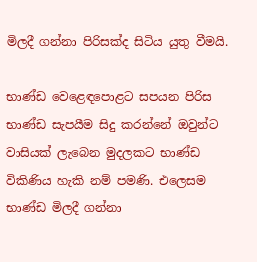මිලදී ගන්නා පිරිසක්ද සිටිය යුතු වීමයි.

භාණ්ඩ වෙළෙඳපොළට සපයන පිරිස භාණ්ඩ සැපයීම සිදු කරන්නේ ඔවුන්ට වාසියක් ලැබෙන මුදලකට භාණ්ඩ විකිණිය හැකි නම් පමණි. එලෙසම භාණ්ඩ මිලදී ගන්නා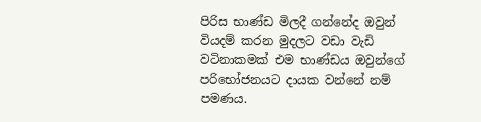පිරිස භාණ්ඩ මිලදී ගන්නේද ඔවුන් වියදම් කරන මුදලට වඩා වැඩි වටිනාකමක් එම භාණ්ඩය ඔවුන්ගේ පරිභෝජනයට දායක වන්නේ නම් පමණය.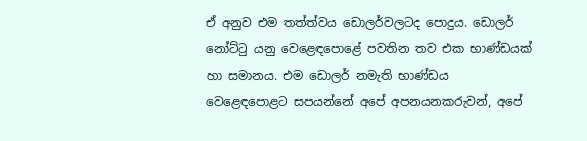ඒ අනුව එම තත්ත්වය ඩොලර්වලටද පොදුය. ඩොලර් නෝට්ටු යනු වෙළෙඳපොළේ පවතින තව එක භාණ්ඩයක් හා සමානය. එම ඩොලර් නමැති භාණ්ඩය වෙළෙඳපොළට සපයන්නේ අපේ අපනයනකරුවන්, අපේ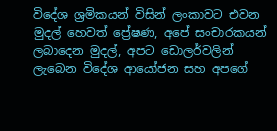විදේශ ශ්‍රමිකයන් විසින් ලංකාවට එවන මුදල් හෙවත් ප්‍රේෂණ, අපේ සංචාරකයන් ලබාදෙන මුදල්, අපට ඩොලර්වලින් ලැබෙන විදේශ ආයෝජන සහ අපගේ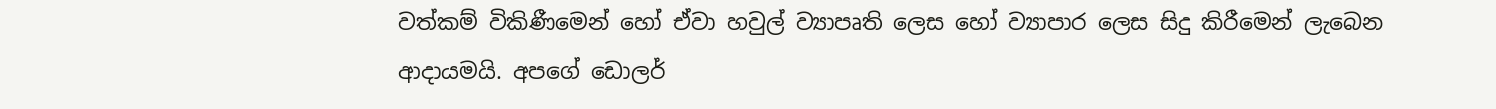වත්කම් විකිණීමෙන් හෝ ඒවා හවුල් ව්‍යාපෘති ලෙස හෝ ව්‍යාපාර ලෙස සිදු කිරීමෙන් ලැබෙන ආදායමයි. අපගේ ඩොලර්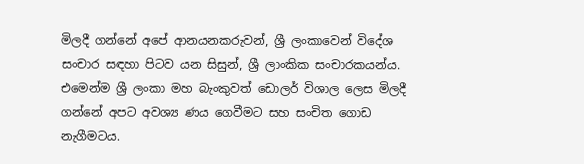මිලදී ගන්නේ අපේ ආනයනකරුවන්, ශ්‍රී ලංකාවෙන් විදේශ සංචාර සඳහා පිටව යන සිසුන්, ශ්‍රී ලාංකික සංචාරකයන්ය. එමෙන්ම ශ්‍රී ලංකා මහ බැංකුවත් ඩොලර් විශාල ලෙස මිලදී ගන්නේ අපට අවශ්‍ය ණය ගෙවීමට සහ සංචිත ගොඩ නැගීමටය.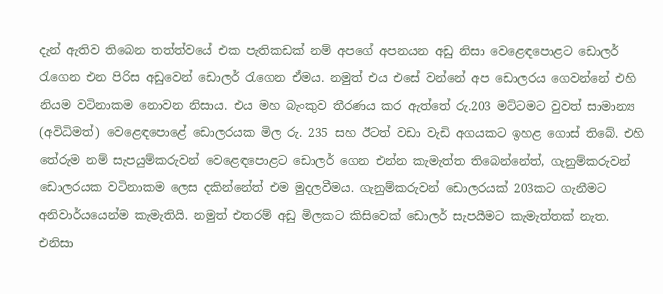දැන් ඇතිව තිබෙන තත්ත්වයේ එක පැතිකඩක් නම් අපගේ අපනයන අඩු නිසා වෙළෙඳපොළට ඩොලර් රැගෙන එන පිරිස අඩුවෙන් ඩොලර් රැගෙන ඒමය. නමුත් එය එසේ වන්නේ අප ඩොලරය ගෙවන්නේ එහි නියම වටිනාකම නොවන නිසාය. එය මහ බැංකුව තීරණය කර ඇත්තේ රු.203 මට්ටමට වුවත් සාමාන්‍ය (අවිධිමත්) වෙළෙඳපොළේ ඩොලරයක මිල රු. 235 සහ ඊටත් වඩා වැඩි අගයකට ඉහළ ගොස් තිබේ. එහි තේරුම නම් සැපයුම්කරුවන් වෙළෙඳපොළට ඩොලර් ගෙන එන්න කැමැත්ත තිබෙන්නේත්, ගැනුම්කරුවන් ඩොලරයක වටිනාකම ලෙස දකින්නේත් එම මුදලවීමය. ගැනුම්කරුවන් ඩොලරයක් 203කට ගැනීමට අනිවාර්යයෙන්ම කැමැතියි. නමුත් එතරම් අඩු මිලකට කිසිවෙක් ඩොලර් සැපයීමට කැමැත්තක් නැත. එනිසා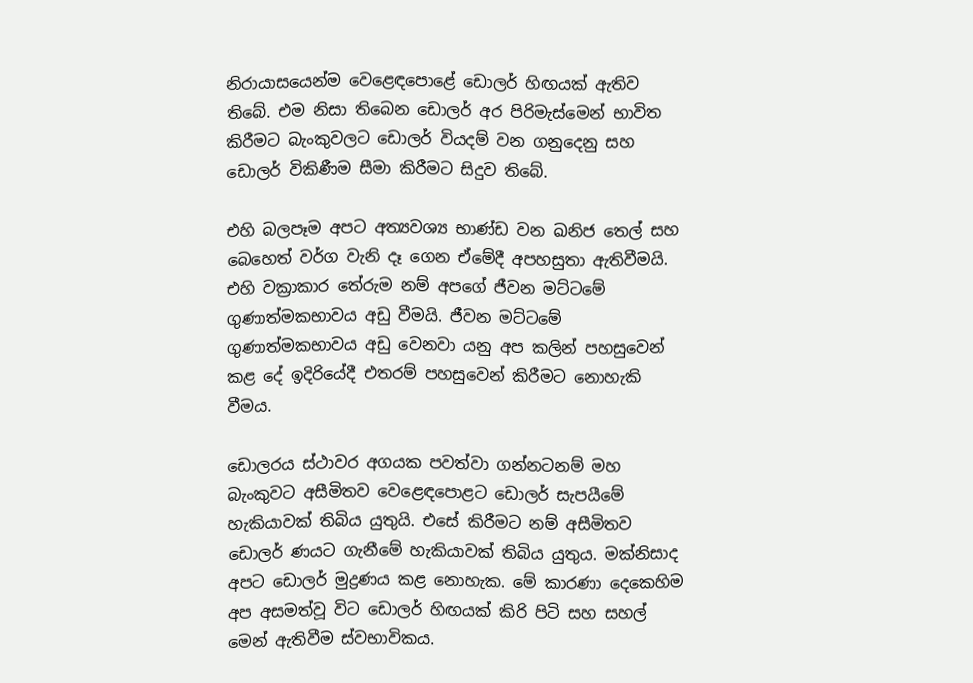නිරායාසයෙන්ම වෙළෙඳපොළේ ඩොලර් හිඟයක් ඇතිව තිබේ. එම නිසා තිබෙන ඩොලර් අර පිරිමැස්මෙන් භාවිත කිරීමට බැංකුවලට ඩොලර් වියදම් වන ගනුදෙනු සහ ඩොලර් විකිණීම සීමා කිරීමට සිදුව තිබේ.

එහි බලපෑම අපට අත්‍යවශ්‍ය භාණ්ඩ වන ඛනිජ තෙල් සහ බෙහෙත් වර්ග වැනි දෑ ගෙන ඒමේදී අපහසුතා ඇතිවීමයි. එහි වක්‍රාකාර තේරුම නම් අපගේ ජීවන මට්ටමේ ගුණාත්මකභාවය අඩු වීමයි. ජීවන මට්ටමේ ගුණාත්මකභාවය අඩු වෙනවා යනු අප කලින් පහසුවෙන් කළ දේ ඉදිරියේදී එතරම් පහසුවෙන් කිරීමට නොහැකි වීමය.

ඩොලරය ස්ථාවර අගයක පවත්වා ගන්නටනම් මහ බැංකුවට අසීමිතව වෙළෙඳපොළට ඩොලර් සැපයීමේ හැකියාවක් තිබිය යුතුයි. එසේ කිරීමට නම් අසීමිතව ඩොලර් ණයට ගැනීමේ හැකියාවක් තිබිය යුතුය. මක්නිසාද අපට ඩොලර් මුද්‍රණය කළ නොහැක. මේ කාරණා දෙකෙහිම අප අසමත්වූ විට ඩොලර් හිඟයක් කිරි පිටි සහ සහල් මෙන් ඇතිවීම ස්වභාවිකය.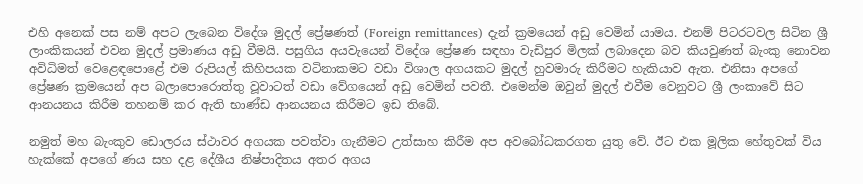එහි අනෙක් පස නම් අපට ලැබෙන විදේශ මුදල් ප්‍රේෂණත් (Foreign remittances) දැන් ක්‍රමයෙන් අඩු වෙමින් යාමය. එනම් පිටරටවල සිටින ශ්‍රී ලාංකිකයන් එවන මුදල් ප්‍රමාණය අඩු වීමයි. පසුගිය අයවැයෙන් විදේශ ප්‍රේෂණ සඳහා වැඩිපුර මිලක් ලබාදෙන බව කියවුණත් බැංකු නොවන අවිධිමත් වෙළෙඳපොළේ එම රුපියල් කිහිපයක වටිනාකමට වඩා විශාල අගයකට මුදල් හුවමාරු කිරීමට හැකියාව ඇත. එනිසා අපගේ ප්‍රේෂණ ක්‍රමයෙන් අප බලාපොරොත්තු වූවාටත් වඩා වේගයෙන් අඩු වෙමින් පවතී. එමෙන්ම ඔවුන් මුදල් එවීම වෙනුවට ශ්‍රී ලංකාවේ සිට ආනයනය කිරීම තහනම් කර ඇති භාණ්ඩ ආනයනය කිරීමට ඉඩ තිබේ.

නමුත් මහ බැංකුව ඩොලරය ස්ථාවර අගයක පවත්වා ගැනීමට උත්සාහ කිරීම අප අවබෝධකරගත යුතු වේ. ඊට එක මූලික හේතුවක් විය හැක්කේ අපගේ ණය සහ දළ දේශීය නිෂ්පාදිතය අතර අගය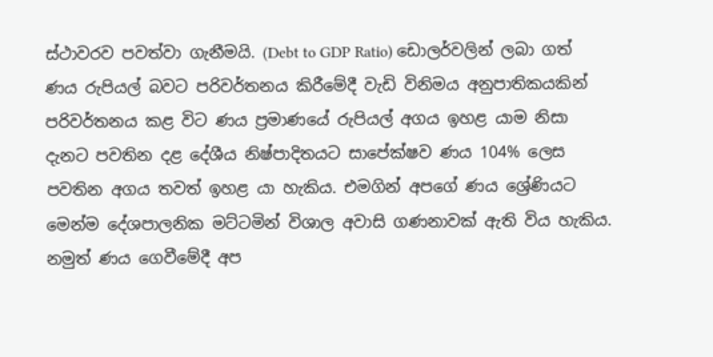ස්ථාවරව පවත්වා ගැනීමයි. (Debt to GDP Ratio) ඩොලර්වලින් ලබා ගත් ණය රුපියල් බවට පරිවර්තනය කිරීමේදී වැඩි විනිමය අනුපාතිකයකින් පරිවර්තනය කළ විට ණය ප්‍රමාණයේ රුපියල් අගය ඉහළ යාම නිසා දැනට පවතින දළ දේශීය නිෂ්පාදිතයට සාපේක්ෂව ණය 104% ලෙස පවතින අගය තවත් ඉහළ යා හැකිය. එමගින් අපගේ ණය ශ්‍රේණියට මෙන්ම දේශපාලනික මට්ටමින් විශාල අවාසි ගණනාවක් ඇති විය හැකිය. නමුත් ණය ගෙවීමේදී අප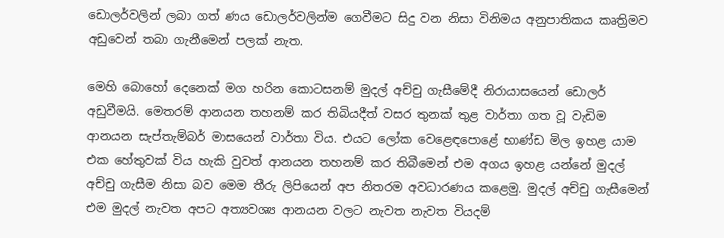ඩොලර්වලින් ලබා ගත් ණය ඩොලර්වලින්ම ගෙවීමට සිදු වන නිසා විනිමය අනුපාතිකය කෘත්‍රිමව අඩුවෙන් තබා ගැනීමෙන් පලක් නැත.

මෙහි බොහෝ දෙනෙක් මග හරින කොටසනම් මුදල් අච්චු ගැසීමේදී නිරායාසයෙන් ඩොලර් අඩුවීමයි. මෙතරම් ආනයන තහනම් කර තිබියදීත් වසර තුනක් තුළ වාර්තා ගත වූ වැඩිම ආනයන සැප්තැම්බර් මාසයෙන් වාර්තා විය. එයට ලෝක වෙළෙඳපොළේ භාණ්ඩ මිල ඉහළ යාම එක හේතුවක් විය හැකි වුවත් ආනයන තහනම් කර තිබීමෙන් එම අගය ඉහළ යන්නේ මුදල් අච්චු ගැසීම නිසා බව මෙම තීරු ලිපියෙන් අප නිතරම අවධාරණය කළෙමු. මුදල් අච්චු ගැසීමෙන් එම මුදල් නැවත අපට අත්‍යවශ්‍ය ආනයන වලට නැවත නැවත වියදම්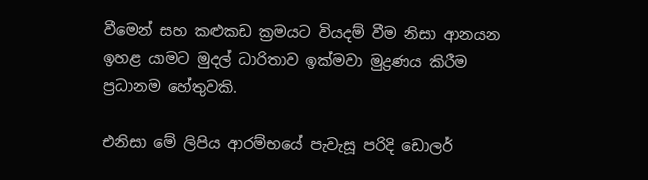වීමෙන් සහ කළුකඩ ක්‍රමයට වියදම් වීම නිසා ආනයන ඉහළ යාමට මුදල් ධාරිතාව ඉක්මවා මුද්‍රණය කිරීම ප්‍රධානම හේතුවකි.

එනිසා මේ ලිපිය ආරම්භයේ පැවැසූ පරිදි ඩොලර්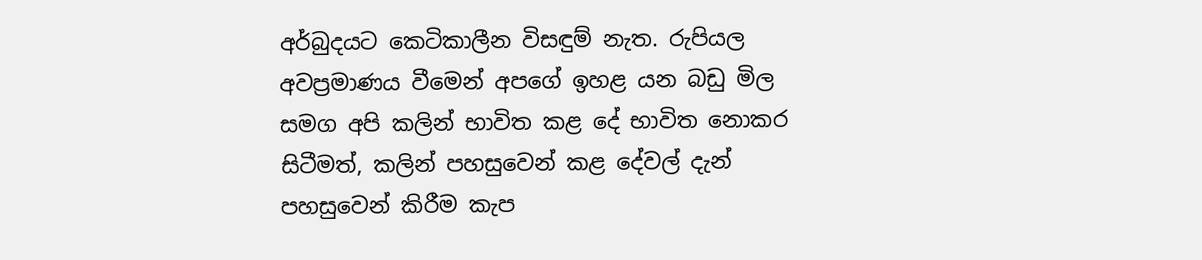අර්බුදයට කෙටිකාලීන විසඳුම් නැත. රුපියල අවප්‍රමාණය වීමෙන් අපගේ ඉහළ යන බඩු මිල සමග අපි කලින් භාවිත කළ දේ භාවිත නොකර සිටීමත්, කලින් පහසුවෙන් කළ දේවල් දැන් පහසුවෙන් කිරීම කැප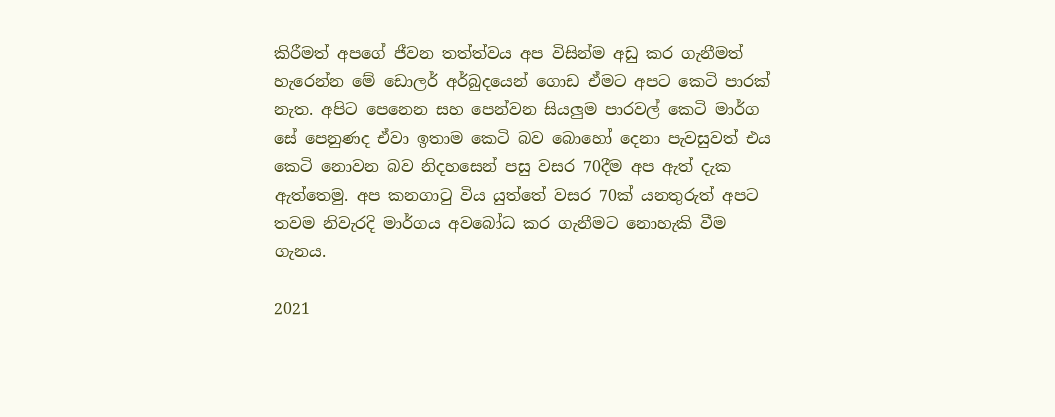කිරීමත් අපගේ ජීවන තත්ත්වය අප විසින්ම අඩු කර ගැනීමත් හැරෙන්න මේ ඩොලර් අර්බුදයෙන් ගොඩ ඒමට අපට කෙටි පාරක් නැත. අපිට පෙනෙන සහ පෙන්වන සියලුම පාරවල් කෙටි මාර්ග සේ පෙනුණද ඒවා ඉතාම කෙටි බව බොහෝ දෙනා පැවසුවත් එය කෙටි නොවන බව නිදහසෙන් පසු වසර 70දීම අප ඇත් දැක ඇත්තෙමු. අප කනගාටු විය යුත්තේ වසර 70ක් යනතුරුත් අපට තවම නිවැරදි මාර්ගය අවබෝධ කර ගැනීමට නොහැකි වීම ගැනය.

2021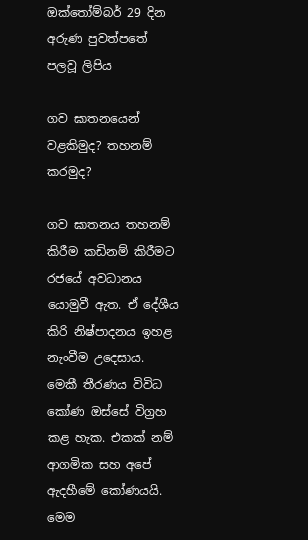ඔක්තෝම්බර් 29 දින අරුණ පුවත්පතේ පලවූ ලිපිය

ගව ඝාතනයෙන් වළකිමුද? තහනම් කරමුද?

ගව ඝාතනය තහනම් කිරීම කඩිනම් කිරීමට රජයේ අවධානය යොමුවී ඇත. ඒ දේශීය කිරි නිෂ්පාදනය ඉහළ නැංවීම උදෙසාය. මෙකී තීරණය විවිධ කෝණ ඔස්සේ විග්‍රහ කළ හැක. එකක් නම් ආගමික සහ අපේ ඇදහීමේ කෝණයයි. මෙම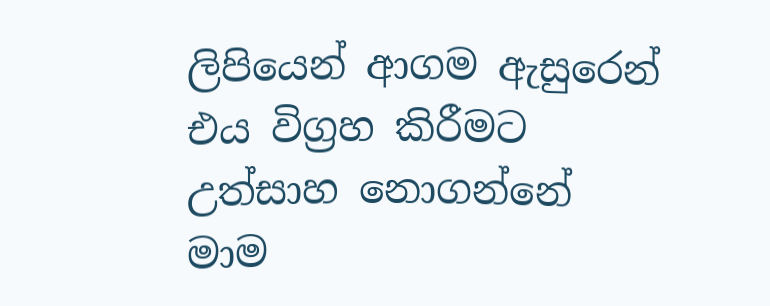ලිපියෙන් ආගම ඇසුරෙන් එය විග්‍රහ කිරීමට උත්සාහ නොගන්නේ මාම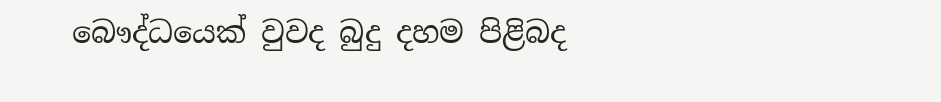බෞද්ධයෙක් වුවද බුදු දහම පිළිබද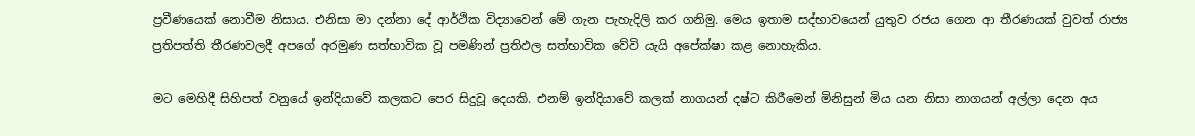ප්‍රවීණයෙක් නොවීම නිසාය. එනිසා මා දන්නා දේ ආර්ථික විද්‍යාවෙන් මේ ගැන පැහැදිලි කර ගනිමු. මෙය ඉතාම සද්භාවයෙන් යුතුව රජය ගෙන ආ තීරණයක් වුවත් රාජ්‍ය ප්‍රතිපත්ති තීරණවලදී අපගේ අරමුණ සත්භාවික වූ පමණින් ප්‍රතිඵල සත්භාවික වේවි යැයි අපේක්ෂා කළ නොහැකිය.

මට මෙහිදී සිහිපත් වනුයේ ඉන්දියාවේ කලකට පෙර සිදුවූ දෙයකි. එනම් ඉන්දියාවේ කලක් නාගයන් දෂ්ට කිරීමෙන් මිනිසුන් මිය යන නිසා නාගයන් අල්ලා දෙන අය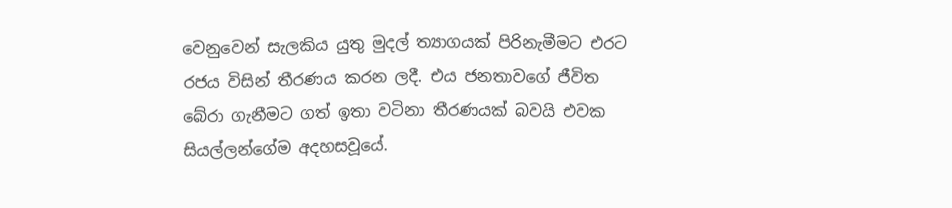වෙනුවෙන් සැලකිය යුතු මුදල් ත්‍යාගයක් පිරිනැමීමට එරට රජය විසින් තීරණය කරන ලදී. එය ජනතාවගේ ජීවිත බේරා ගැනීමට ගත් ඉතා වටිනා තීරණයක් බවයි එවක සියල්ලන්ගේම අදහසවූයේ.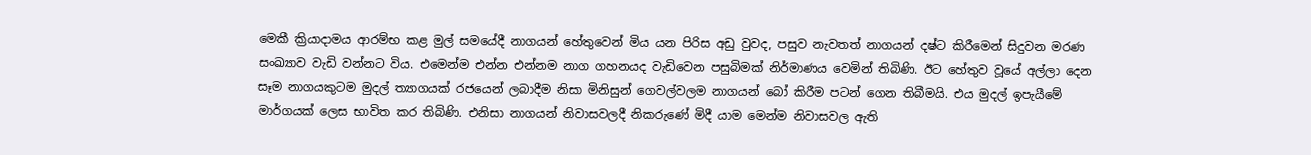මෙකී ක්‍රියාදාමය ආරම්භ කළ මුල් සමයේදී නාගයන් හේතුවෙන් මිය යන පිරිස අඩු වුවද, පසුව නැවතත් නාගයන් දෂ්ට කිරීමෙන් සිදුවන මරණ සංඛ්‍යාව වැඩි වන්නට විය. එමෙන්ම එන්න එන්නම නාග ගහනයද වැඩිවෙන පසුබිමක් නිර්මාණය වෙමින් තිබිණි. ඊට හේතුව වූයේ අල්ලා දෙන සෑම නාගයකුටම මුදල් ත්‍යාගයක් රජයෙන් ලබාදීම නිසා මිනිසුන් ගෙවල්වලම නාගයන් බෝ කිරීම පටන් ගෙන තිබීමයි. එය මුදල් ඉපැයීමේ මාර්ගයක් ලෙස භාවිත කර තිබිණි. එනිසා නාගයන් නිවාසවලදී නිකරුණේ මිදී යාම මෙන්ම නිවාසවල ඇති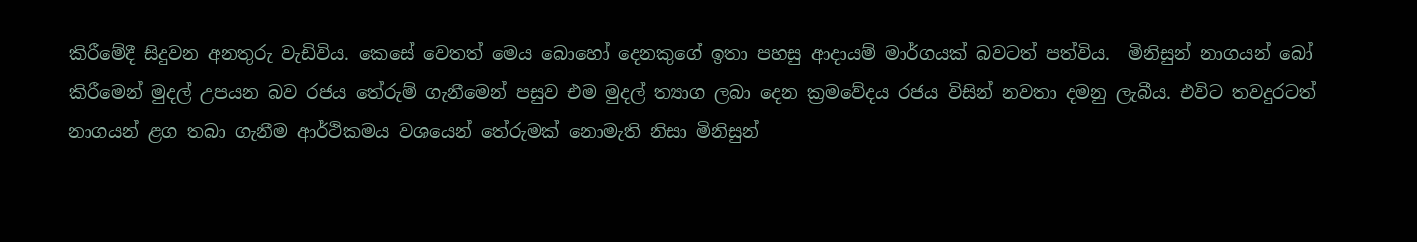කිරීමේදී සිදුවන අනතුරු වැඩිවිය. කෙසේ වෙතත් මෙය බොහෝ දෙනකුගේ ඉතා පහසු ආදායම් මාර්ගයක් බවටත් පත්විය.  මිනිසුන් නාගයන් බෝ කිරීමෙන් මුදල් උපයන බව රජය තේරුම් ගැනීමෙන් පසුව එම මුදල් ත්‍යාග ලබා දෙන ක්‍රමවේදය රජය විසින් නවතා දමනු ලැබීය. එවිට තවදුරටත් නාගයන් ළග තබා ගැනීම ආර්ථිකමය වශයෙන් තේරුමක් නොමැති නිසා මිනිසුන්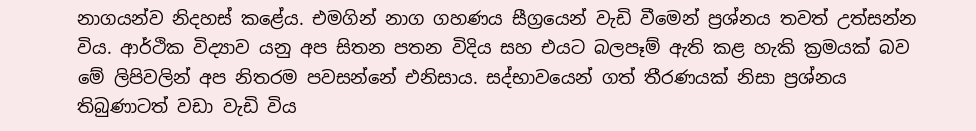නාගයන්ව නිදහස් කළේය. එමගින් නාග ගහණය සීග්‍රයෙන් වැඩි වීමෙන් ප්‍රශ්නය තවත් උත්සන්න විය. ආර්ථික විද්‍යාව යනු අප සිතන පතන විදිය සහ එයට බලපෑම් ඇති කළ හැකි ක්‍රමයක් බව මේ ලිපිවලින් අප නිතරම පවසන්නේ එනිසාය. සද්භාවයෙන් ගත් තීරණයක් නිසා ප්‍රශ්නය තිබුණාටත් වඩා වැඩි විය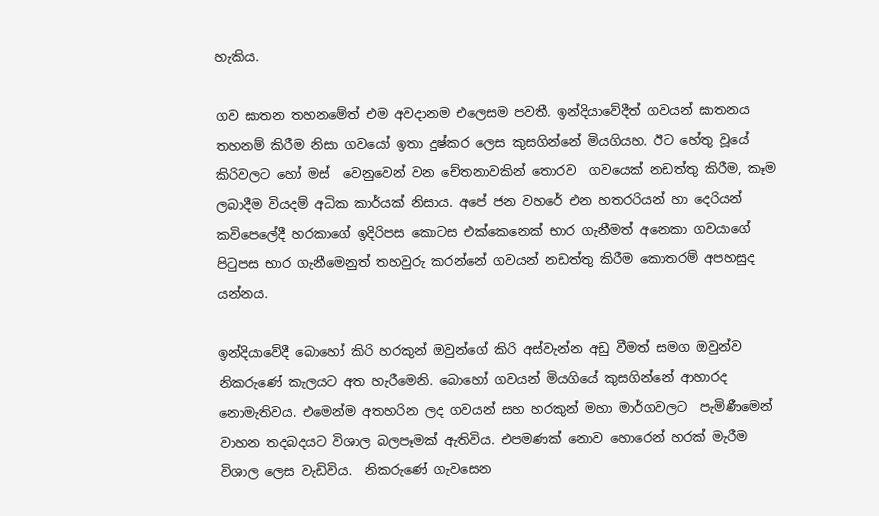හැකිය.

ගව ඝාතන තහනමේත් එම අවදානම එලෙසම පවතී. ඉන්දියාවේදීත් ගවයන් ඝාතනය තහනම් කිරීම නිසා ගවයෝ ඉතා දුෂ්කර ලෙස කුසගින්නේ මියගියහ. ඊට හේතු වූයේ කිරිවලට හෝ මස්  වෙනුවෙන් වන චේතනාවකින් තොරව  ගවයෙක් නඩත්තු කිරීම, කෑම ලබාදීම වියදම් අධික කාර්යක් නිසාය. අපේ ජන වහරේ එන හතරරියන් හා දෙරියන් කවිපෙලේදී හරකාගේ ඉදිරිපස කොටස එක්කෙනෙක් භාර ගැනීමත් අනෙකා ගවයාගේ පිටුපස භාර ගැනීමෙනුත් තහවුරු කරන්නේ ගවයන් නඩත්තු කිරීම කොතරම් අපහසුද යන්නය.

ඉන්දියාවේදී බොහෝ කිරි හරකුන් ඔවුන්ගේ කිරි අස්වැන්න අඩු වීමත් සමග ඔවුන්ව නිකරුණේ කැලයට අත හැරීමෙනි. බොහෝ ගවයන් මියගියේ කුසගින්නේ ආහාරද නොමැතිවය. එමෙන්ම අතහරින ලද ගවයන් සහ හරකුන් මහා මාර්ගවලට  පැමිණීමෙන් වාහන තදබදයට විශාල බලපෑමක් ඇතිවිය. එපමණක් නොව හොරෙන් හරක් මැරීම විශාල ලෙස වැඩිවිය.  නිකරුණේ ගැවසෙන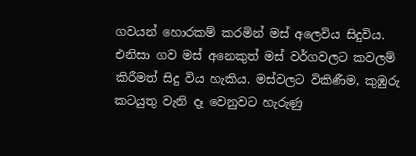ගවයන් හොරකම් කරමින් මස් අලෙවිය සිදුවිය. එනිසා ගව මස් අනෙකුත් මස් වර්ගවලට කවලම් කිරීමත් සිදු විය හැකිය. මස්වලට විකිණීම, කුඹුරු කටයුතු වැනි දෑ වෙනුවට හැරුණු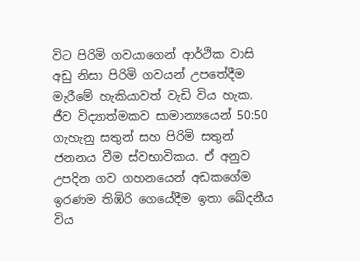විට පිරිමි ගවයාගෙන් ආර්ථික වාසි අඩු නිසා පිරිමි ගවයන් උපතේදීම මැරීමේ හැකියාවත් වැඩි විය හැක. ජීව විද්‍යාත්මකව සාමාන්‍යයෙන් 50:50 ගැහැනු සතුන් සහ පිරිමි සතුන් ජනනය වීම ස්වභාවිකය. ඒ අනුව උපදින ගව ගහනයෙන් අඩකගේම ඉරණම තිඹිරි ගෙයේදීම ඉතා ඛේදනීය විය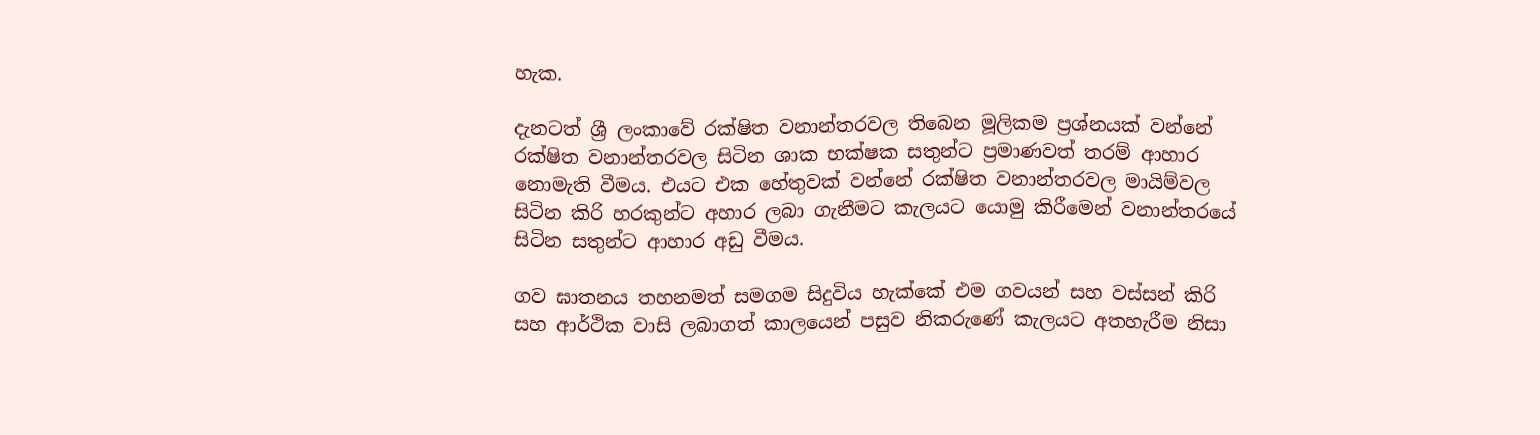හැක.

දැනටත් ශ්‍රී ලංකාවේ රක්ෂිත වනාන්තරවල තිබෙන මූලිකම ප්‍රශ්නයක් වන්නේ රක්ෂිත වනාන්තරවල සිටින ශාක භක්ෂක සතුන්ට ප්‍රමාණවත් තරම් ආහාර නොමැති වීමය. එයට එක හේතුවක් වන්නේ රක්ෂිත වනාන්තරවල මායිම්වල සිටින කිරි හරකුන්ට අහාර ලබා ගැනීමට කැලයට යොමු කිරීමෙන් වනාන්තරයේ සිටින සතුන්ට ආහාර අඩු වීමය.

ගව ඝාතනය තහනමත් සමගම සිදුවිය හැක්කේ එම ගවයන් සහ වස්සන් කිරි සහ ආර්ථික වාසි ලබාගත් කාලයෙන් පසුව නිකරුණේ කැලයට අතහැරීම නිසා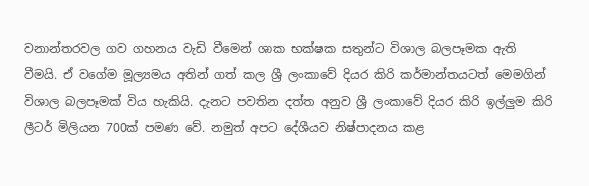වනාන්තරවල ගව ගහනය වැඩි වීමෙන් ශාක භක්ෂක සතුන්ට විශාල බලපෑමක ඇති වීමයි. ඒ වගේම මූල්‍යමය අතින් ගත් කල ශ්‍රී ලංකාවේ දියර කිරි කර්මාන්තයටත් මෙමගින් විශාල බලපෑමක් විය හැකියි. දැනට පවතින දත්ත අනුව ශ්‍රී ලංකාවේ දියර කිරි ඉල්ලුම කිරි ලීටර් මිලියන 700ක් පමණ ‍වේ. නමුත් අපට දේශීයව නිෂ්පාදනය කළ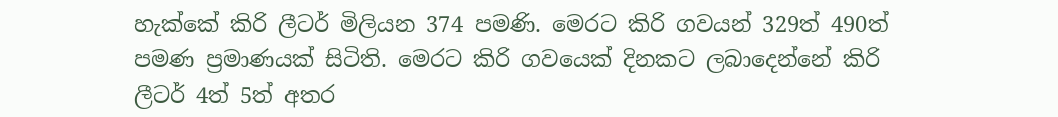හැක්කේ කිරි ලීටර් මිලියන 374 පමණි. මෙරට කිරි ගවයන් 329ත් 490ත් පමණ ප්‍රමාණයක් සිටිති. මෙරට කිරි ගවයෙක් දිනකට ලබාදෙන්නේ කිරි ලීටර් 4ත් 5ත් අතර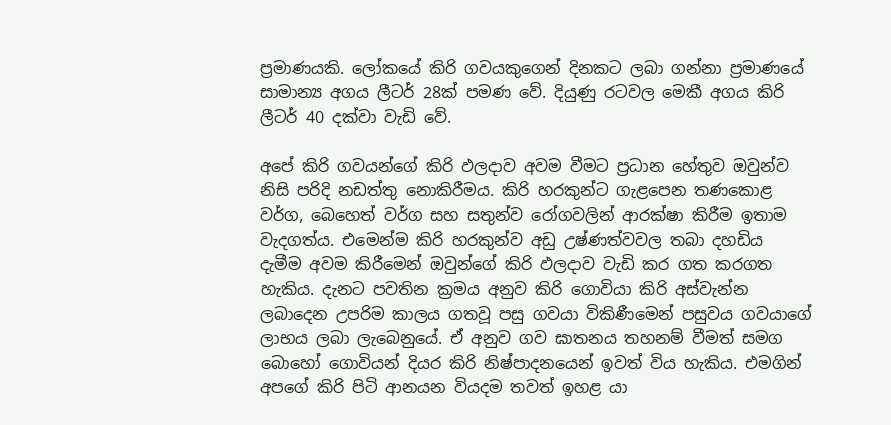ප්‍රමාණයකි. ලෝකයේ කිරි ගවයකුගෙන් දිනකට ලබා ගන්නා ප්‍රමාණයේ සාමාන්‍ය අගය ලීටර් 28ක් පමණ වේ. දියුණු රටවල මෙකී අගය කිරි ලීටර් 40 දක්වා වැඩි වේ.

අපේ කිරි ගවයන්ගේ කිරි ඵලදාව අවම වීමට ප්‍රධාන හේතුව ඔවුන්ව නිසි පරිදි නඩත්තු නොකිරීමය. කිරි හරකුන්ට ගැළපෙන තණකොළ වර්ග, බෙහෙත් වර්ග සහ සතුන්ව රෝගවලින් ආරක්ෂා කිරීම ඉතාම වැදගත්ය. එමෙන්ම කිරි හරකුන්ව අඩු උෂ්ණත්වවල තබා දහඩිය දැමීම අවම කිරීමෙන් ඔවුන්ගේ කිරි ඵලදාව වැඩි කර ගත කරගත හැකිය. දැනට පවතින ක්‍රමය අනුව කිරි ගොවියා කිරි අස්වැන්න ලබාදෙන උපරිම කාලය ගතවූ පසු ගවයා විකිණීමෙන් පසුවය ගවයාගේ ලාභය ලබා ලැබෙනුයේ. ඒ අනුව ගව ඝාතනය තහනම් වීමත් සමග බොහෝ ගොවියන් දියර කිරි නිෂ්පාදනයෙන් ඉවත් විය හැකිය. එමගින් අපගේ කිරි පිටි ආනයන වියදම තවත් ඉහළ යා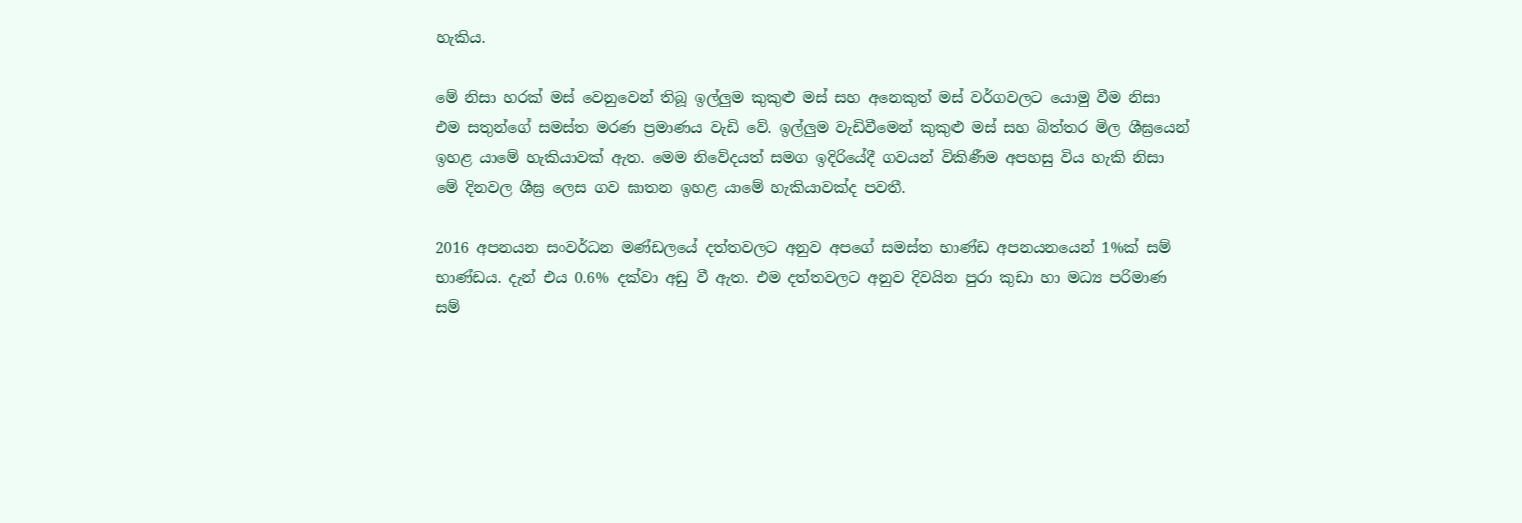හැකිය.

මේ නිසා හරක් මස් වෙනුවෙන් තිබූ ඉල්ලුම කුකුළු මස් සහ අනෙකුත් මස් වර්ගවලට යොමු වීම නිසා එම සතුන්ගේ සමස්ත මරණ ප්‍රමාණය වැඩි වේ. ඉල්ලුම වැඩිවීමෙන් කුකුළු මස් සහ බිත්තර මිල ශීඝ්‍රයෙන් ඉහළ යාමේ හැකියාවක් ඇත. මෙම නිවේදයත් සමග ඉදිරියේදී ගවයන් විකිණීම අපහසු විය හැකි නිසා මේ දිනවල ශීඝ්‍ර ලෙස ගව ඝාතන ඉහළ යාමේ හැකියාවක්ද පවතී.

2016 අපනයන සංවර්ධන මණ්ඩලයේ දත්තවලට අනුව අපගේ සමස්ත භාණ්ඩ අපනයනයෙන් 1%ක් සම් භාණ්ඩය. දැන් එය 0.6% දක්වා අඩු වී ඇත. එම දත්තවලට අනුව දිවයින පුරා කුඩා හා මධ්‍ය පරිමාණ සම්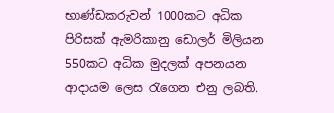භාණ්ඩකරුවන් 1000කට අධික පිරිසක් ඇමරිකානු ඩොලර් මිලියන 550කට අධික මුදලක් අපනයන ආදායම ලෙස රැගෙන එනු ලබති.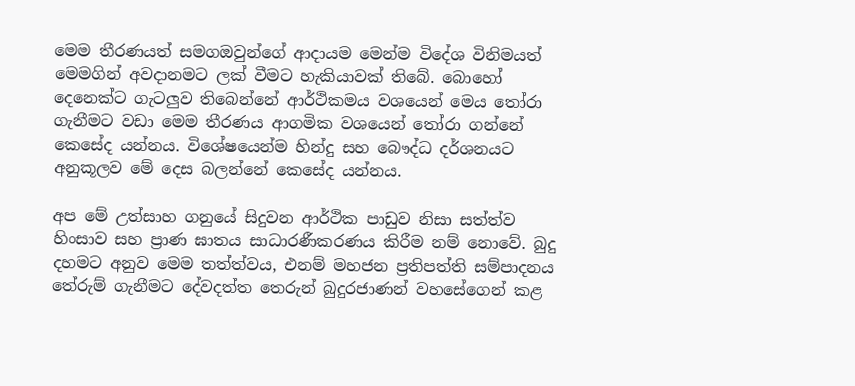මෙම තීරණයත් සමගඔවුන්ගේ ආදායම මෙන්ම විදේශ විනිමයත් මෙමගින් අවදානමට ලක් වීමට හැකියාවක් තිබේ. බොහෝ දෙනෙක්ට ගැටලුව තිබෙන්නේ ආර්ථිකමය වශයෙන් මෙය තෝරා ගැනීමට වඩා මෙම තීරණය ආගමික වශයෙන් තෝරා ගන්නේ කෙසේද යන්නය. විශේෂයෙන්ම හින්දු සහ බෞද්ධ දර්ශනයට අනුකූලව මේ දෙස බලන්නේ කෙසේද යන්නය.

අප මේ උත්සාහ ගනුයේ සිදුවන ආර්ථික පාඩුව නිසා සත්ත්ව හිංසාව සහ ප්‍රාණ ඝාතය සාධාරණීකරණය කිරීම නම් නොවේ. බුදු දහමට අනුව මෙම තත්ත්වය, එනම් මහජන ප්‍රතිපත්ති සම්පාදනය තේරුම් ගැනීමට දේවදත්ත තෙරුන් බුදුරජාණන් වහසේගෙන් කළ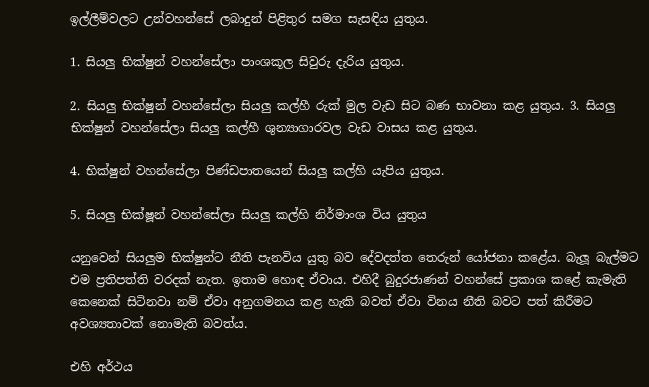ඉල්ලීම්වලට උන්වහන්සේ ලබාදුන් පිළිතුර සමග සැසඳිය යුතුය.

1. සියලු භික්ෂුන් වහන්සේලා පාංශකූල සිවුරු දැරිය යුතුය.

2. සියලු භික්ෂුන් වහන්සේලා සියලු කල්හී රුක් මුල වැඩ සිට බණ භාවනා කළ යුතුය. 3. සියලු භික්ෂුන් වහන්සේලා සියලු කල්හී ශුන්‍යාගාරවල වැඩ වාසය කළ යුතුය.

4. භික්ෂුන් වහන්සේලා පිණ්ඩපාතයෙන් සියලු කල්හි යැපිය යුතුය.

5. සියලු භික්ෂූන් වහන්සේලා සියලු කල්හි නිර්මාංශ විය යුතුය

යනුවෙන් සියලුම භික්ෂුන්ට නීති පැනවිය යුතු බව දේවදත්ත තෙරුන් යෝජනා කළේය. බැලූ බැල්මට එම ප්‍රතිපත්ති වරදක් නැත. ඉතාම හොඳ ඒවාය. එහිදී බුදුරජාණන් වහන්සේ ප්‍රකාශ කළේ කැමැති කෙනෙක් සිටිනවා නම් ඒවා අනුගමනය කළ හැකි බවත් ඒවා විනය නීති බවට පත් කිරීමට අවශ්‍යතාවක් නොමැති බවත්ය.

එහි අර්ථය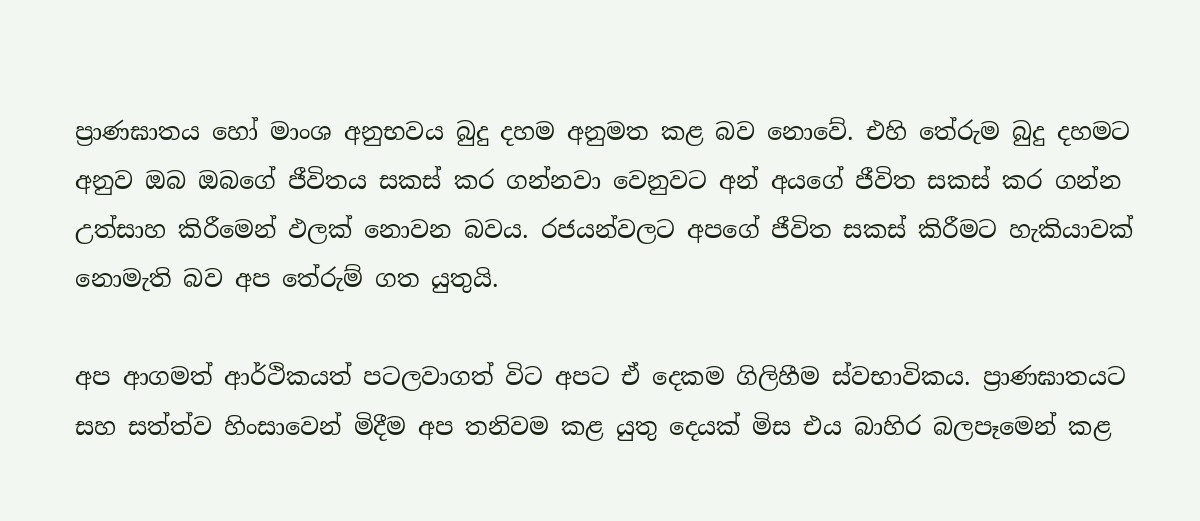ප්‍රාණඝාතය හෝ මාංශ අනුභවය බුදු දහම අනුමත කළ බව නොවේ. එහි තේරුම බුදු දහමට අනුව ඔබ ඔබගේ ජීවිතය සකස් කර ගන්නවා වෙනුවට අන් අයගේ ජීවිත සකස් කර ගන්න උත්සාහ කිරීමෙන් ඵලක් නොවන බවය. රජයන්වලට අපගේ ජීවිත සකස් කිරීමට හැකියාවක් නොමැති බව අප තේරුම් ගත යුතුයි.

අප ආගමත් ආර්ථිකයත් පටලවාගත් විට අපට ඒ දෙකම ගිලිහීම ස්වභාවිකය. ප්‍රාණඝාතයට සහ සත්ත්ව හිංසාවෙන් මිදීම අප තනිවම කළ යුතු දෙයක් මිස එය බාහිර බලපෑමෙන් කළ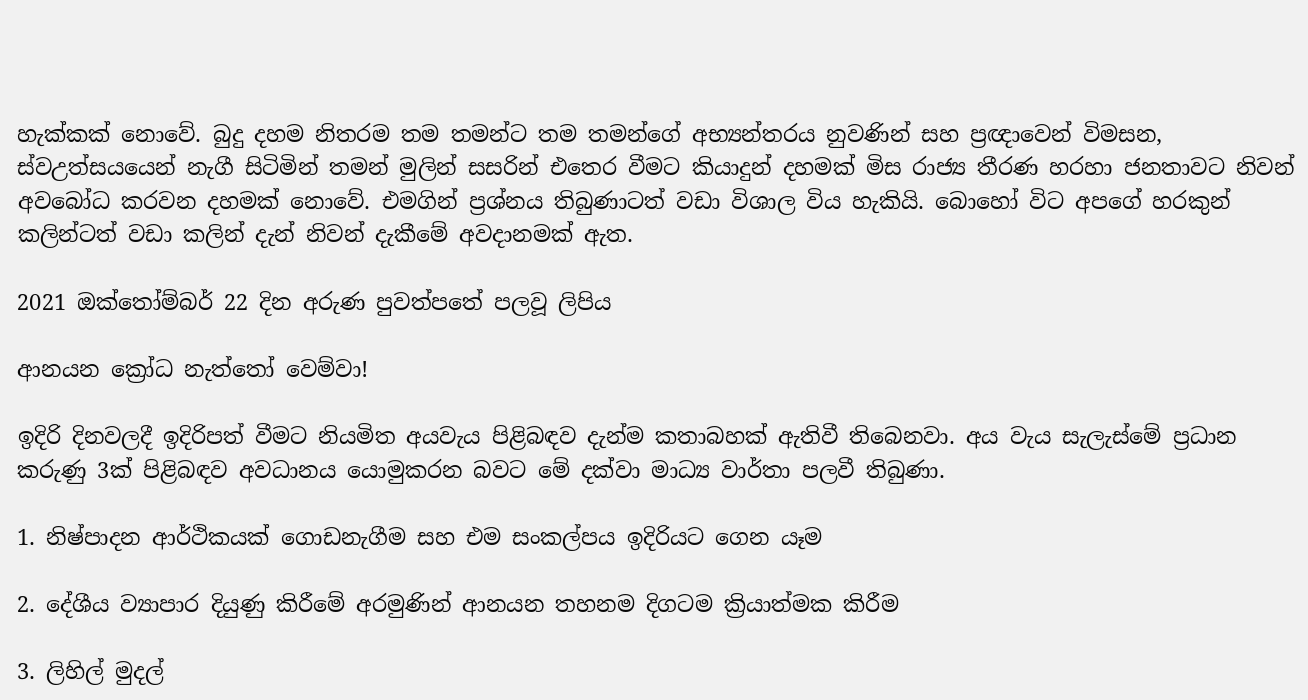හැක්කක් නොවේ. බුදු දහම නිතරම තම තමන්ට තම තමන්ගේ අභ්‍යන්තරය නුවණින් සහ ප්‍රඥාවෙන් විමසන, ස්වඋත්සයයෙන් නැගී සිටිමින් තමන් මුලින් සසරින් එතෙර වීමට කියාදුන් දහමක් මිස රාජ්‍ය තීරණ හරහා ජනතාවට නිවන් අවබෝධ කරවන දහමක් නොවේ. එමගින් ප්‍රශ්නය තිබුණාටත් වඩා විශාල විය හැකියි. බොහෝ විට අපගේ හරකුන් කලින්ටත් වඩා කලින් දැන් නිවන් දැකීමේ අවදානමක් ඇත.

2021 ඔක්තෝම්බර් 22 දින අරුණ පුවත්පතේ පලවූ ලිපිය

ආනයන ක්‍රෝධ නැත්තෝ වෙම්වා!

ඉදිරි දිනවලදී ඉදිරිපත් වීමට නියමිත අයවැය පිළිබඳව දැන්ම කතාබහක් ඇතිවී තිබෙනවා. අය වැය සැලැස්මේ ප්‍රධාන කරුණු 3ක් පිළිබඳව අවධානය යොමුකරන බවට මේ දක්වා මාධ්‍ය වාර්තා පලවී තිබුණා.

1. නිෂ්පාදන ආර්ථිකයක් ගොඩනැගීම සහ එම සංකල්පය ඉදිරියට ගෙන යෑම

2. දේශීය ව්‍යාපාර දියුණු කිරීමේ අරමුණින් ආනයන තහනම දිගටම ක්‍රියාත්මක කිරීම

3. ලිහිල් මුදල්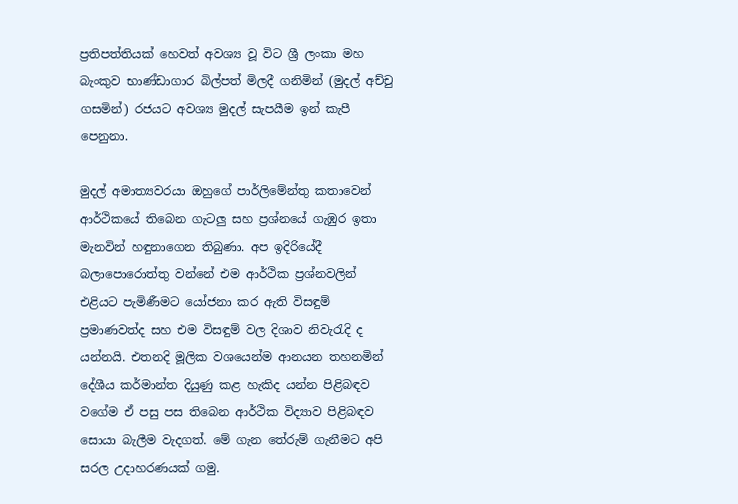ප්‍රතිපත්තියක් හෙවත් අවශ්‍ය වූ විට ශ්‍රී ලංකා මහ බැංකුව භාණ්ඩාගාර බිල්පත් මිලදී ගනිමින් (මුදල් අච්චු ගසමින්) රජයට අවශ්‍ය මුදල් සැපයීම ඉන් කැපී පෙනුනා.

මුදල් අමාත්‍යවරයා ඔහුගේ පාර්ලිමේන්තු කතාවෙන් ආර්ථිකයේ තිබෙන ගැටලු සහ ප්‍රශ්නයේ ගැඹුර ඉතා මැනවින් හඳුනාගෙන තිබුණා. අප ඉදිරියේදී බලාපොරොත්තු වන්නේ එම ආර්ථික ප්‍රශ්නවලින් එළියට පැමිණීමට යෝජනා කර ඇති විසඳුම් ප්‍රමාණවත්ද සහ එම විසඳුම් වල දිශාව නිවැරැදි ද යන්නයි. එතනදි මූලික වශයෙන්ම ආනයන තහනමින් දේශීය කර්මාන්ත දියුණු කළ හැකිද යන්න පිළිබඳව වගේම ඒ පසු පස තිබෙන ආර්ථික විද්‍යාව පිළිබඳව සොයා බැලීම වැදගත්. මේ ගැන තේරුම් ගැනීමට අපි සරල උදාහරණයක් ගමු.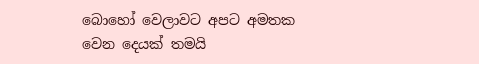බොහෝ වෙලාවට අපට අමතක වෙන දෙයක් තමයි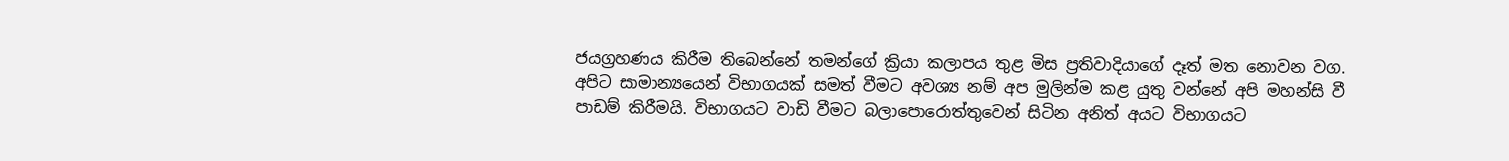ජයග්‍රහණය කිරීම තිබෙන්නේ තමන්ගේ ක්‍රියා කලාපය තුළ මිස ප්‍රතිවාදියාගේ දෑත් මත නොවන වග. අපිට සාමාන්‍යයෙන් විභාගයක් සමත් වීමට අවශ්‍ය නම් අප මුලින්ම කළ යුතු වන්නේ අපි මහන්සි වී පාඩම් කිරීමයි. විභාගයට වාඩි වීමට බලාපොරොත්තුවෙන් සිටින අනිත් අයට විභාගයට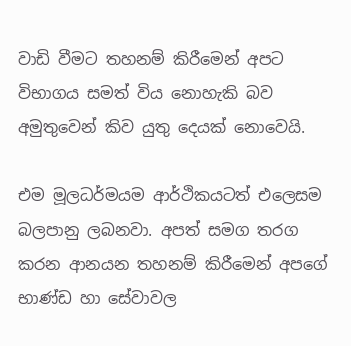වාඩි වීමට තහනම් කිරීමෙන් අපට විභාගය සමත් විය නොහැකි බව අමුතුවෙන් කිව යුතු දෙයක් නොවෙයි.

එම මූලධර්මයම ආර්ථිකයටත් එලෙසම බලපානු ලබනවා. අපත් සමග තරග කරන ආනයන තහනම් කිරීමෙන් අපගේ භාණ්ඩ හා සේවාවල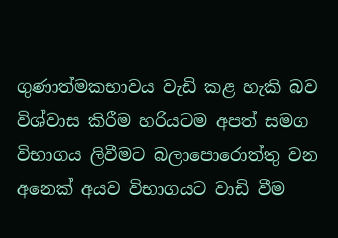ගුණාත්මකභාවය වැඩි කළ හැකි බව විශ්වාස කිරීම හරියටම අපත් සමග විභාගය ලිවීමට බලාපොරොත්තු වන අනෙක් අයව විභාගයට වාඩි වීම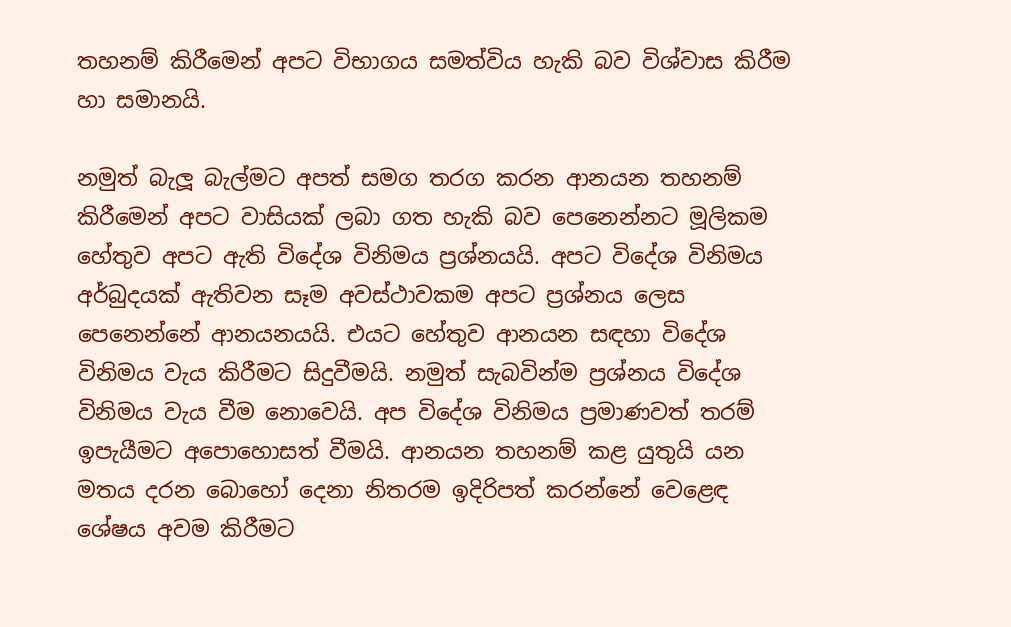තහනම් කිරීමෙන් අපට විභාගය සමත්විය හැකි බව විශ්වාස කිරීම හා සමානයි.

නමුත් බැලූ බැල්මට අපත් සමග තරග කරන ආනයන තහනම් කිරීමෙන් අපට වාසියක් ලබා ගත හැකි බව පෙනෙන්නට මූලිකම හේතුව අපට ඇති විදේශ විනිමය ප්‍රශ්නයයි. අපට විදේශ විනිමය අර්බුදයක් ඇතිවන සෑම අවස්ථාවකම අපට ප්‍රශ්නය ලෙස පෙනෙන්නේ ආනයනයයි. එයට හේතුව ආනයන සඳහා විදේශ විනිමය වැය කිරීමට සිදුවීමයි. නමුත් සැබවින්ම ප්‍රශ්නය විදේශ විනිමය වැය වීම නොවෙයි. අප විදේශ විනිමය ප්‍රමාණවත් තරම් ඉපැයීමට අපොහොසත් වීමයි. ආනයන තහනම් කළ යුතුයි යන මතය දරන බොහෝ දෙනා නිතරම ඉදිරිපත් කරන්නේ වෙළෙඳ ශේෂය අවම කිරීමට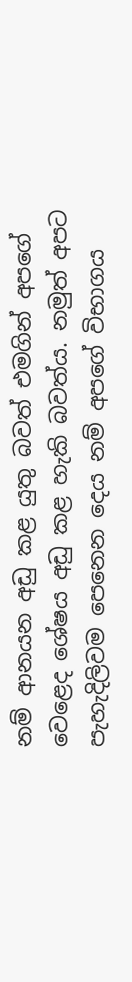නම් ආනයන අඩු කළ යුතු බවත් එමගින් අපගේ වෙළෙද ශේෂය අඩු කළ හැකි බවත්ය. නමුත් අපට පැහැදිලිවම පෙනෙන දෙය නම් අපගේ විභාගය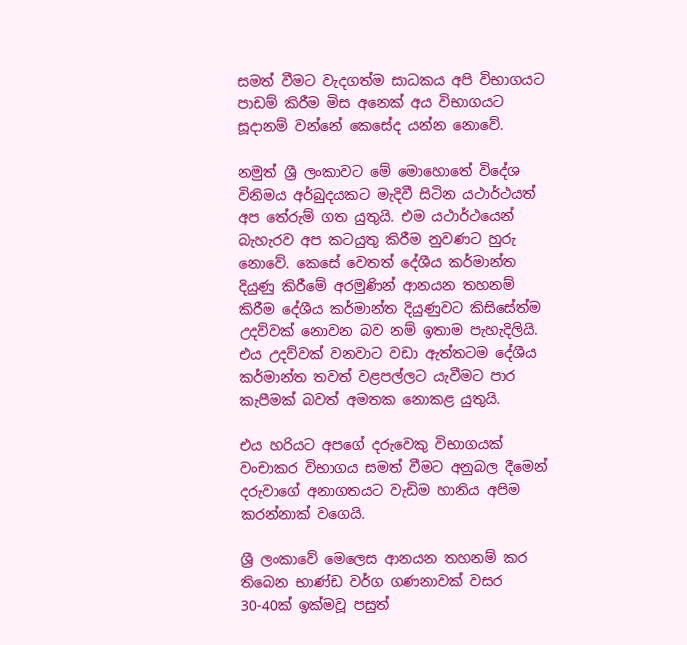සමත් වීමට වැදගත්ම සාධකය අපි විභාගයට පාඩම් කිරීම මිස අනෙක් අය විභාගයට සූදානම් වන්නේ කෙසේද යන්න නොවේ.

නමුත් ශ්‍රී ලංකාවට මේ මොහොතේ විදේශ විනිමය අර්බුදයකට මැදිවී සිටින යථාර්ථයත් අප තේරුම් ගත යුතුයි. එම යථාර්ථයෙන් බැහැරව අප කටයුතු කිරීම නුවණට හුරු නොවේ. කෙසේ වෙතත් දේශීය කර්මාන්ත දියුණු කිරීමේ අරමුණින් ආනයන තහනම් කිරීම දේශීය කර්මාන්ත දියුණුවට කිසිසේත්ම උදව්වක් නොවන බව නම් ඉතාම පැහැදිලියි. එය උදව්වක් වනවාට වඩා ඇත්තටම දේශීය කර්මාන්ත තවත් වළපල්ලට යැවීමට පාර කැපීමක් බවත් අමතක නොකළ යුතුයි.

එය හරියට අපගේ දරුවෙකු විභාගයක් වංචාකර විභාගය සමත් වීමට අනුබල දීමෙන් දරුවාගේ අනාගතයට වැඩිම හානිය අපිම කරන්නාක් වගෙයි.

ශ්‍රී ලංකාවේ මෙලෙස ආනයන තහනම් කර තිබෙන භාණ්ඩ වර්ග ගණනාවක් වසර 30-40ක් ඉක්මවූ පසුත්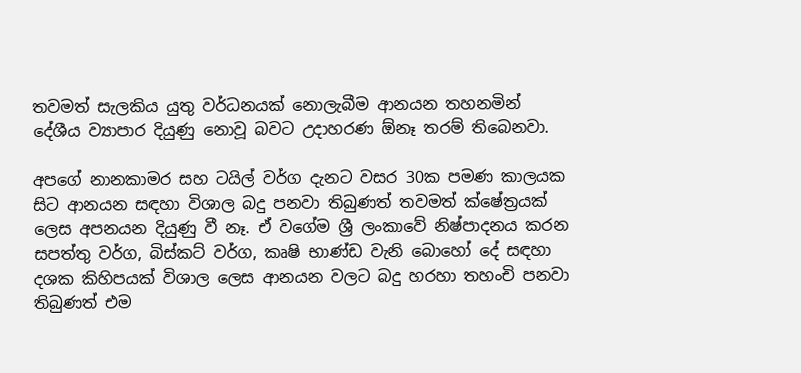තවමත් සැලකිය යුතු වර්ධනයක් නොලැබීම ආනයන තහනමින් දේශීය ව්‍යාපාර දියුණු නොවූ බවට උදාහරණ ඕනෑ තරම් තිබෙනවා.

අපගේ නානකාමර සහ ටයිල් වර්ග දැනට වසර 30ක පමණ කාලයක සිට ආනයන සඳහා විශාල බදු පනවා තිබුණත් තවමත් ක්ෂේත්‍රයක් ලෙස අපනයන දියුණු වී නෑ. ඒ වගේම ශ්‍රී ලංකාවේ නිෂ්පාදනය කරන සපත්තු වර්ග, බිස්කට් වර්ග, කෘෂි භාණ්ඩ වැනි බොහෝ දේ සඳහා දශක කිහිපයක් විශාල ලෙස ආනයන වලට බදු හරහා තහංචි පනවා තිබුණත් එම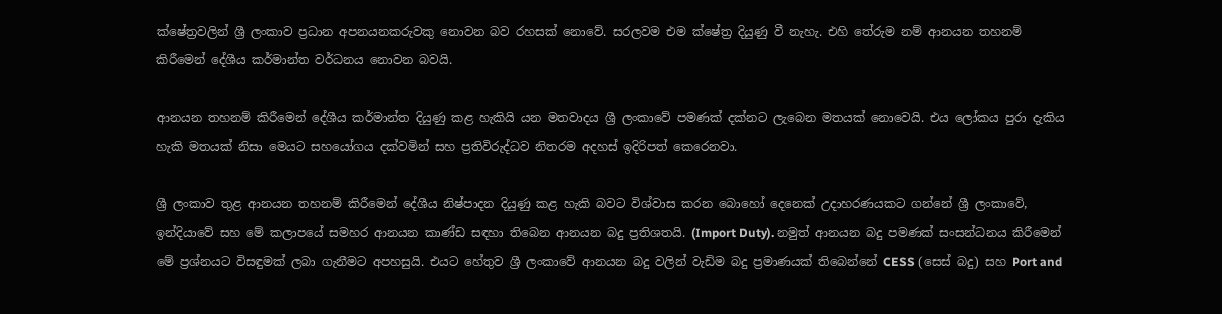ක්ෂේත්‍රවලින් ශ්‍රී ලංකාව ප්‍රධාන අපනයනකරුවකු නොවන බව රහසක් නොවේ. සරලවම එම ක්ෂේත්‍ර දියුණු වී නැහැ. එහි තේරුම නම් ආනයන තහනම් කිරීමෙන් දේශීය කර්මාන්ත වර්ධනය නොවන බවයි.

ආනයන තහනම් කිරීමෙන් දේශීය කර්මාන්ත දියුණු කළ හැකියි යන මතවාදය ශ්‍රී ලංකාවේ පමණක් දක්නට ලැබෙන මතයක් නොවෙයි. එය ලෝකය පුරා දැකිය හැකි මතයක් නිසා මෙයට සහයෝගය දක්වමින් සහ ප්‍රතිවිරුද්ධව නිතරම අදහස් ඉදිරිපත් කෙරෙනවා.

ශ්‍රී ලංකාව තුළ ආනයන තහනම් කිරීමෙන් දේශීය නිෂ්පාදන දියුණු කළ හැකි බවට විශ්වාස කරන බොහෝ දෙනෙක් උදාහරණයකට ගන්නේ ශ්‍රී ලංකාවේ, ඉන්දියාවේ සහ මේ කලාපයේ සමහර ආනයන කාණ්ඩ සඳහා තිබෙන ආනයන බදු ප්‍රතිශතයි. (Import Duty). නමුත් ආනයන බදු පමණක් සංසන්ධනය කිරීමෙන් මේ ප්‍රශ්නයට විසඳුමක් ලබා ගැනීමට අපහසුයි. එයට හේතුව ශ්‍රී ලංකාවේ ආනයන බදු වලින් වැඩිම බදු ප්‍රමාණයක් තිබෙන්නේ CESS (සෙස් බදු) සහ Port and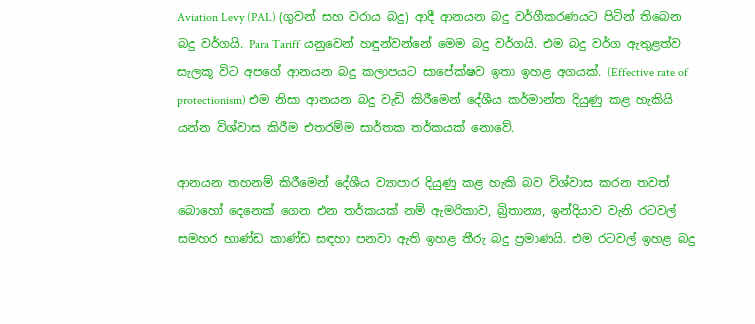Aviation Levy (PAL) (ගුවන් සහ වරාය බදු) ආදී ආනයන බදු වර්ගීකරණයට පිටින් තිබෙන බදු වර්ගයි. Para Tariff යනුවෙන් හඳුන්වන්නේ මෙම බදු වර්ගයි. එම බදු වර්ග ඇතුළත්ව සැලකූ විට අපගේ ආනයන බදු කලාපයට සාපේක්ෂව ඉතා ඉහළ අගයක්. (Effective rate of protectionism) එම නිසා ආනයන බදු වැඩි කිරීමෙන් දේශීය කර්මාන්ත දියුණු කළ හැකියි යන්න විශ්වාස කිරීම එතරම්ම සාර්තක තර්කයක් නොවේ.

ආනයන තහනම් කිරීමෙන් දේශීය ව්‍යාපාර දියුණු කළ හැකි බව විශ්වාස කරන තවත් බොහෝ දෙනෙක් ගෙන එන තර්කයක් නම් ඇමරිකාව, බ්‍රිතාන්‍ය, ඉන්දියාව වැනි රටවල් සමහර භාණ්ඩ කාණ්ඩ සඳහා පනවා ඇති ඉහළ තීරු බදු ප්‍රමාණයි. එම රටවල් ඉහළ බදු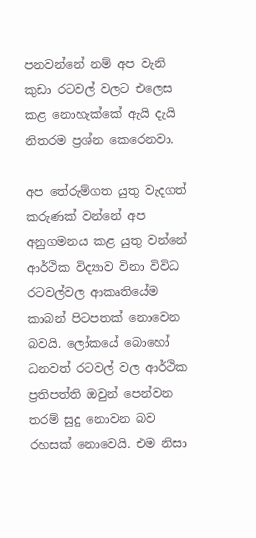පනවන්නේ නම් අප වැනි කුඩා රටවල් වලට එලෙස කළ නොහැක්කේ ඇයි දැයි නිතරම ප්‍රශ්න කෙරෙනවා.

අප තේරුම්ගත යුතු වැදගත් කරුණක් වන්නේ අප අනුගමනය කළ යුතු වන්නේ ආර්ථික විද්‍යාව විනා විවිධ රටවල්වල ආකෘතියේම කාබන් පිටපතක් නොවෙන බවයි. ලෝකයේ බොහෝ ධනවත් රටවල් වල ආර්ථික ප්‍රතිපත්ති ඔවුන් පෙන්වන තරම් සුදු නොවන බව රහසක් නොවෙයි. එම නිසා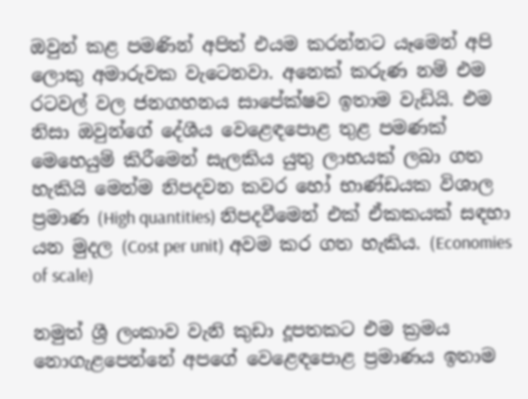ඔවුන් කළ පමණින් අපිත් එයම කරන්නට යෑමෙන් අපි ලොකු අමාරුවක වැටෙනවා. අනෙක් කරුණ නම් එම රටවල් වල ජනගහනය සාපේක්ෂව ඉතාම වැඩියි. එම නිසා ඔවුන්ගේ දේශීය වෙළෙඳපොළ තුළ පමණක් මෙහෙයුම් කිරීමෙන් සැලකිය යුතු ලාභයක් ලබා ගත හැකියි මෙන්ම නිපදවන කවර හෝ භාණ්ඩයක විශාල ප්‍රමාණ (High quantities) නිපදවීමෙන් එක් ඒකකයක් සඳහා යන මුදල (Cost per unit) අවම කර ගත හැකිය. (Economies of scale)

නමුත් ශ්‍රී ලංකාව වැනි කුඩා දූපතකට එම ක්‍රමය නොගැළපෙන්නේ අපගේ වෙළෙඳපොළ ප්‍රමාණය ඉතාම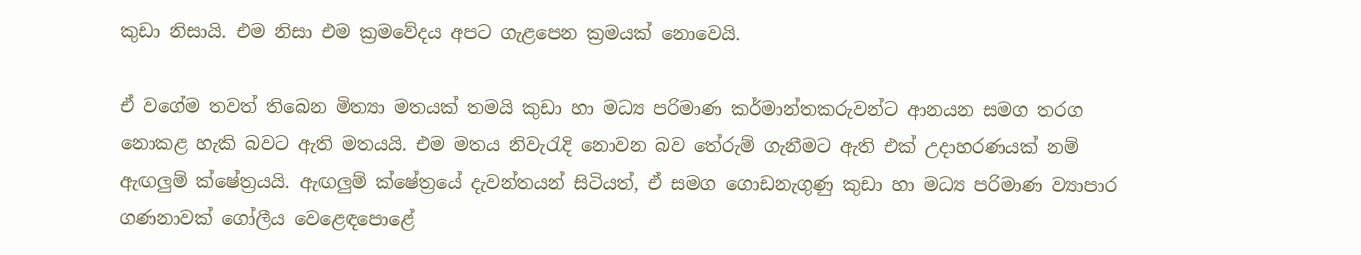කුඩා නිසායි. එම නිසා එම ක්‍රමවේදය අපට ගැළපෙන ක්‍රමයක් නොවෙයි.

ඒ වගේම තවත් තිබෙන මිත්‍යා මතයක් තමයි කුඩා හා මධ්‍ය පරිමාණ කර්මාන්තකරුවන්ට ආනයන සමග තරග නොකළ හැකි බවට ඇති මතයයි. එම මතය නිවැරැදි නොවන බව තේරුම් ගැනීමට ඇති එක් උදාහරණයක් නම් ඇඟලුම් ක්ෂේත්‍රයයි. ඇඟලුම් ක්ෂේත්‍රයේ දැවන්තයන් සිටියත්, ඒ සමග ගොඩනැගුණු කුඩා හා මධ්‍ය පරිමාණ ව්‍යාපාර ගණනාවක් ගෝලීය වෙළෙඳපොළේ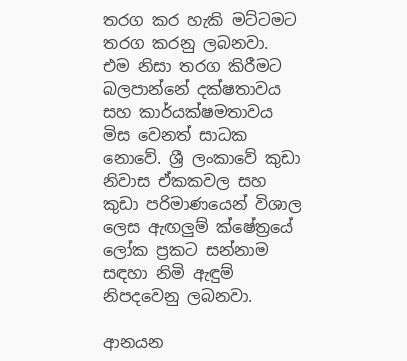තරග කර හැකි මට්ටමට තරග කරනු ලබනවා. එම නිසා තරග කිරීමට බලපාන්නේ දක්ෂතාවය සහ කාර්යක්ෂමතාවය මිස වෙනත් සාධක නොවේ. ශ්‍රී ලංකාවේ කුඩා නිවාස ඒකකවල සහ කුඩා පරිමාණයෙන් විශාල ලෙස ඇඟලුම් ක්ෂේත්‍රයේ ලෝක ප්‍රකට සන්නාම සඳහා නිමි ඇඳුම් නිපදවෙනු ලබනවා.

ආනයන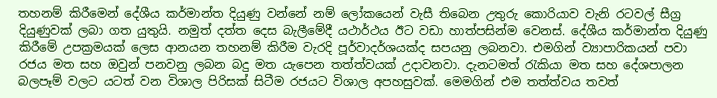තහනම් කිරීමෙන් දේශීය කර්මාන්ත දියුණු වන්නේ නම් ලෝකයෙන් වැසී තිබෙන උතුරු කොරියාව වැනි රටවල් සීග්‍ර දියුණුවක් ලබා ගත යුතුයි. නමුත් දත්ත දෙස බැලීමේදී යථාර්ථය ඊට වඩා හාත්පසින්ම වෙනස්. දේශීය කර්මාන්ත දියුණු කිරීමේ උපක්‍රමයක් ලෙස ආනයන තහනම් කිරීම වැරදි පූර්වාදර්ශයක්ද සපයනු ලබනවා. එමගින් ව්‍යාපාරිකයන් පවා රජය මත සහ ඔවුන් පනවනු ලබන බදු මත යැපෙන තත්ත්වයක් උදාවනවා. දැනටමත් රැකියා මත සහ දේශපාලන බලපෑම් වලට යටත් වන විශාල පිරිසක් සිටීම රජයට විශාල අපහසුවක්. මෙමගින් එම තත්ත්වය තවත්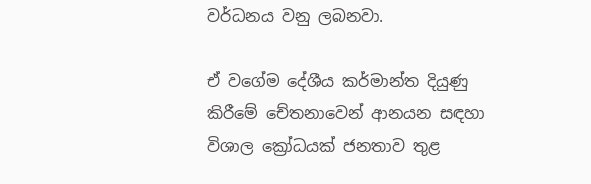වර්ධනය වනු ලබනවා.

ඒ වගේම දේශීය කර්මාන්ත දියුණු කිරීමේ චේතනාවෙන් ආනයන සඳහා විශාල ක්‍රෝධයක් ජනතාව තුළ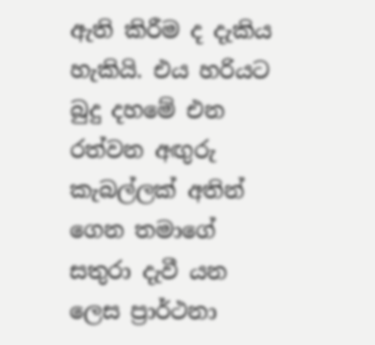ඇති කිරීම ද දැකිය හැකියි. එය හරියට බුදු දහමේ එන රත්වන අඟුරු කැබල්ලක් අතින් ගෙන තමාගේ සතුරා දැවී යන ලෙස ප්‍රාර්ථනා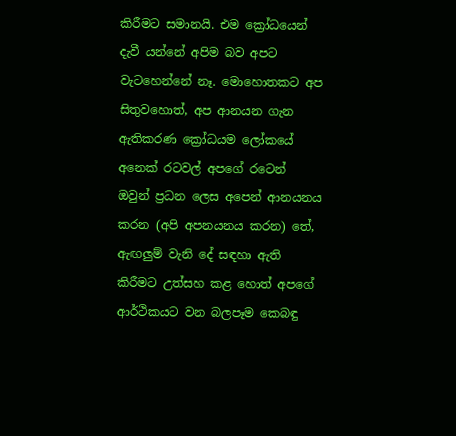කිරීමට සමානයි. එම ක්‍රෝධයෙන් දැවී යන්නේ අපිම බව අපට වැටහෙන්නේ නෑ. මොහොතකට අප සිතුවහොත්, අප ආනයන ගැන ඇතිකරණ ක්‍රෝධයම ලෝකයේ අනෙක් රටවල් අපගේ රටෙන් ඔවුන් ප්‍රධන ලෙස අපෙන් ආනයනය කරන (අපි අපනයනය කරන) තේ, ඇඟලුම් වැනි දේ සඳහා ඇති කිරීමට උත්සහ කළ හොත් අපගේ ආර්ථිකයට වන බලපෑම කෙබඳු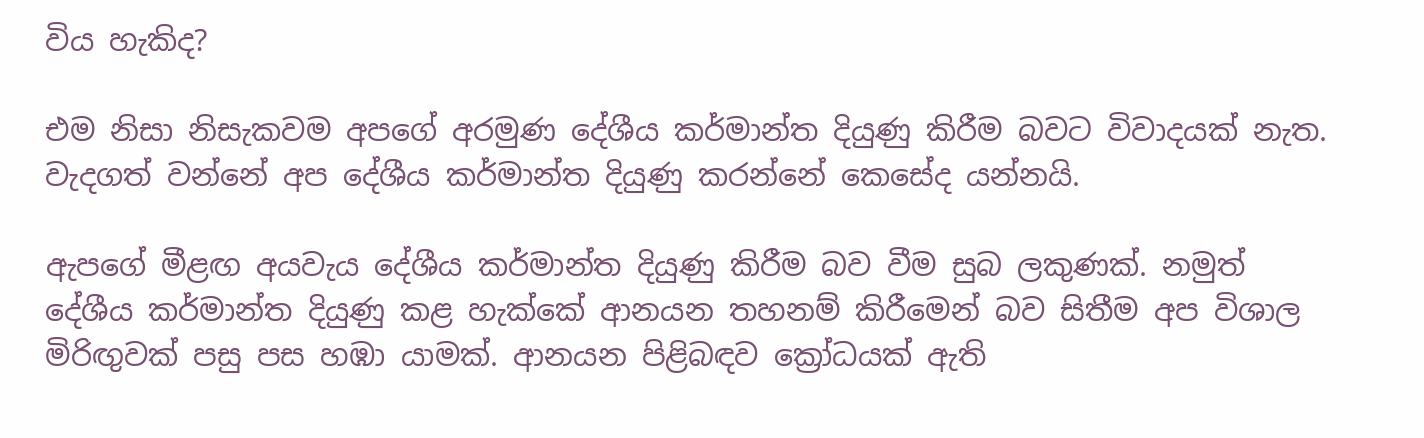විය හැකිද?

එම නිසා නිසැකවම අපගේ අරමුණ දේශීය කර්මාන්ත දියුණු කිරීම බවට විවාදයක් නැත. වැදගත් වන්නේ අප දේශීය කර්මාන්ත දියුණු කරන්නේ කෙසේද යන්නයි.

ඇපගේ මීළඟ අයවැය දේශීය කර්මාන්ත දියුණු කිරීම බව වීම සුබ ලකුණක්. නමුත් දේශීය කර්මාන්ත දියුණු කළ හැක්කේ ආනයන තහනම් කිරීමෙන් බව සිතීම අප විශාල මිරිඟුවක් පසු පස හඹා යාමක්. ආනයන පිළිබඳව ක්‍රෝධයක් ඇති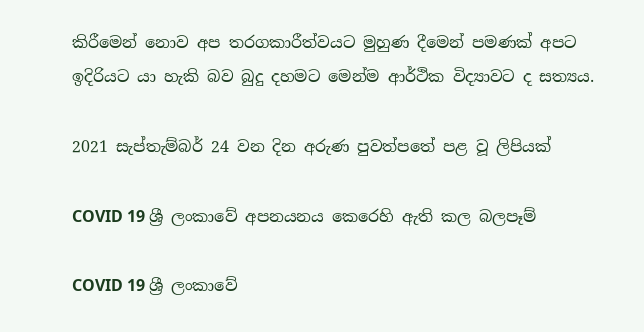කිරීමෙන් නොව අප තරගකාරීත්වයට මුහුණ දීමෙන් පමණක් අපට ඉදිරියට යා හැකි බව බුදු දහමට මෙන්ම ආර්ථික විද්‍යාවට ද සත්‍යය.

2021 සැප්තැම්බර් 24 වන දින අරුණ පුවත්පතේ පළ වූ ලිපියක්

COVID 19 ශ්‍රී ලංකාවේ අපනයනය කෙරෙහි ඇති කල බලපෑම්

COVID 19 ශ්‍රී ලංකාවේ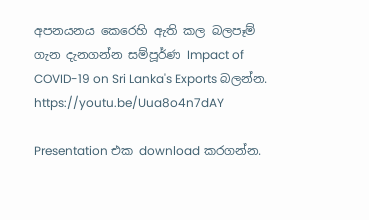අපනයනය කෙරෙහි ඇති කල බලපෑම් ගැන දැනගන්න සම්පූර්ණ Impact of COVID-19 on Sri Lanka's Exports බලන්න. https://youtu.be/Uua8o4n7dAY

Presentation එක download කරගන්න.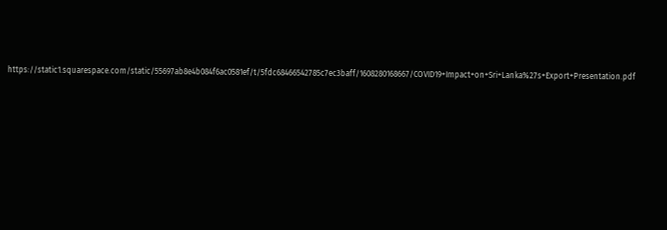https://static1.squarespace.com/static/55697ab8e4b084f6ac0581ef/t/5fdc68466542785c7ec3baff/1608280168667/COVID19+Impact+on+Sri+Lanka%27s+Export+Presentation.pdf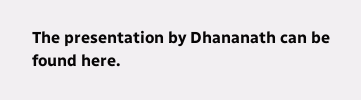The presentation by Dhananath can be found here.